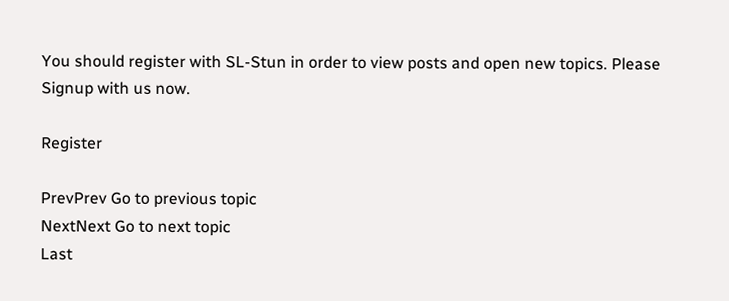You should register with SL-Stun in order to view posts and open new topics. Please Signup with us now.

Register

PrevPrev Go to previous topic
NextNext Go to next topic
Last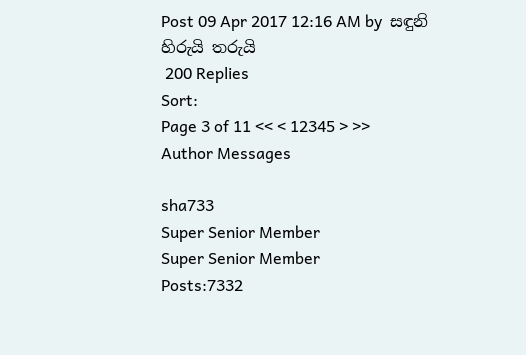Post 09 Apr 2017 12:16 AM by  සඳුනි
හිරුයි තරුයි
 200 Replies
Sort:
Page 3 of 11 << < 12345 > >>
Author Messages

sha733
Super Senior Member
Super Senior Member
Posts:7332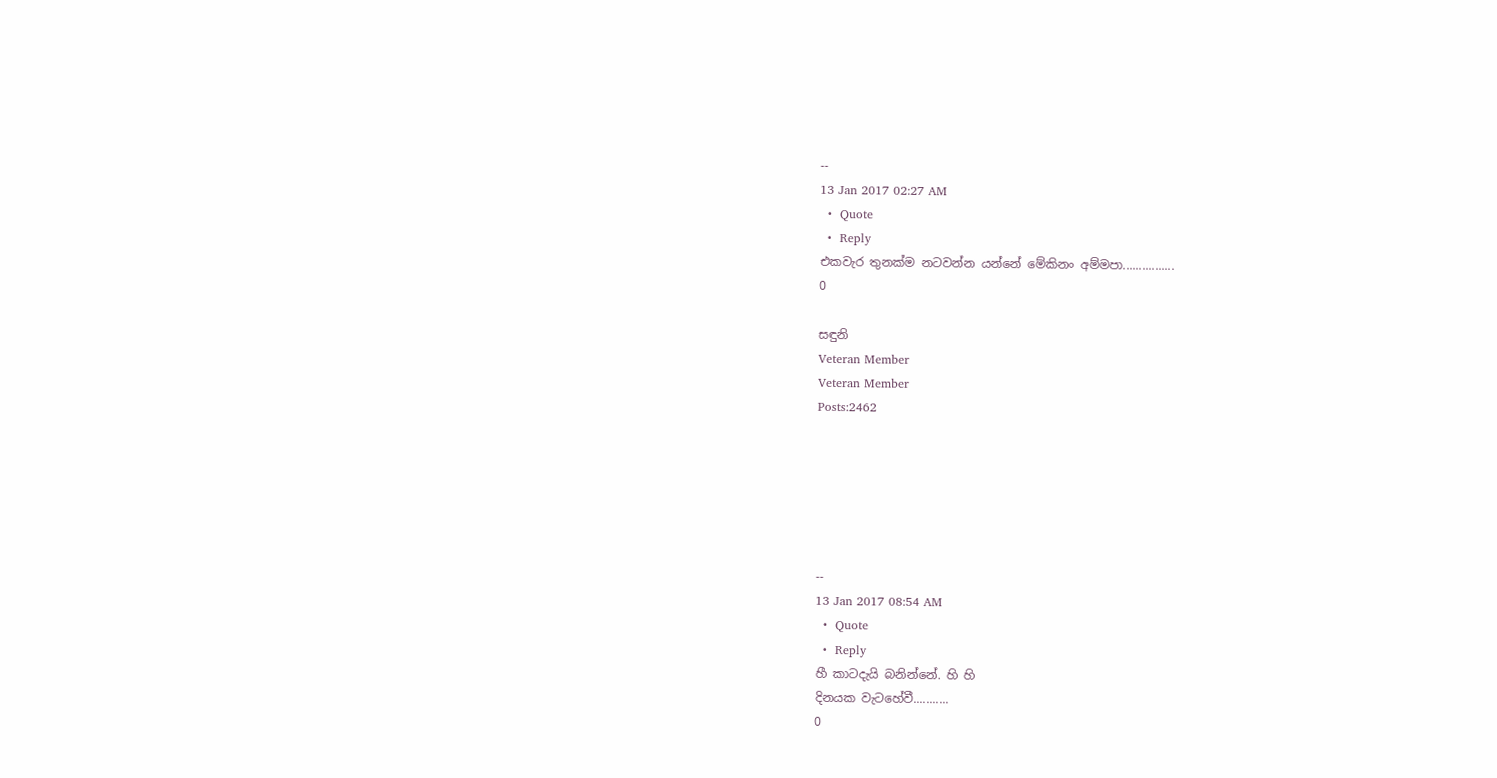--
13 Jan 2017 02:27 AM
  •  Quote
  •  Reply
එකවැර තුනක්ම නටවන්න යන්නේ මේකිනං අම්මපා................
0

සඳුනි
Veteran Member
Veteran Member
Posts:2462






--
13 Jan 2017 08:54 AM
  •  Quote
  •  Reply
හී කාටදැයි බනින්නේ. හි හි
දිනයක වැටහේවී...........
0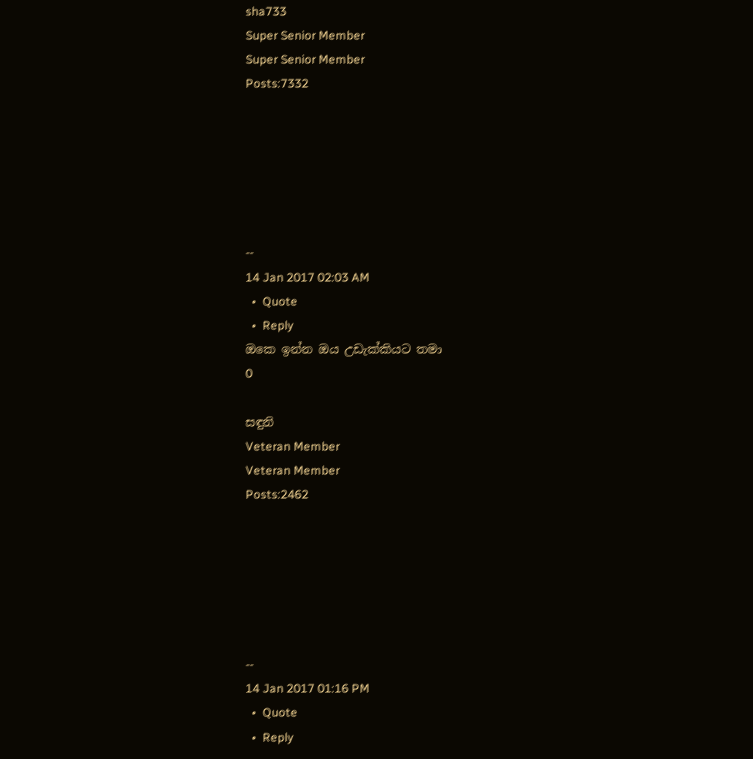sha733
Super Senior Member
Super Senior Member
Posts:7332






--
14 Jan 2017 02:03 AM
  •  Quote
  •  Reply
ඔකෙ ඉන්න ඔය උඩැක්කියට තමා
0

සඳුනි
Veteran Member
Veteran Member
Posts:2462






--
14 Jan 2017 01:16 PM
  •  Quote
  •  Reply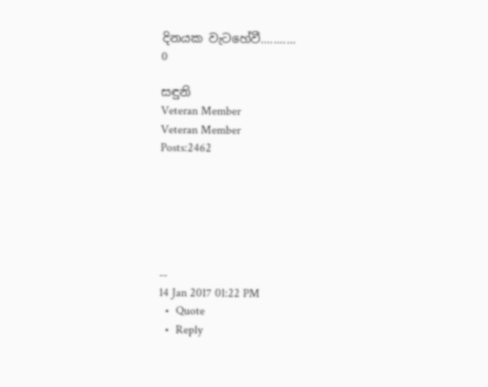දිනයක වැටහේවී...........
0

සඳුනි
Veteran Member
Veteran Member
Posts:2462






--
14 Jan 2017 01:22 PM
  •  Quote
  •  Reply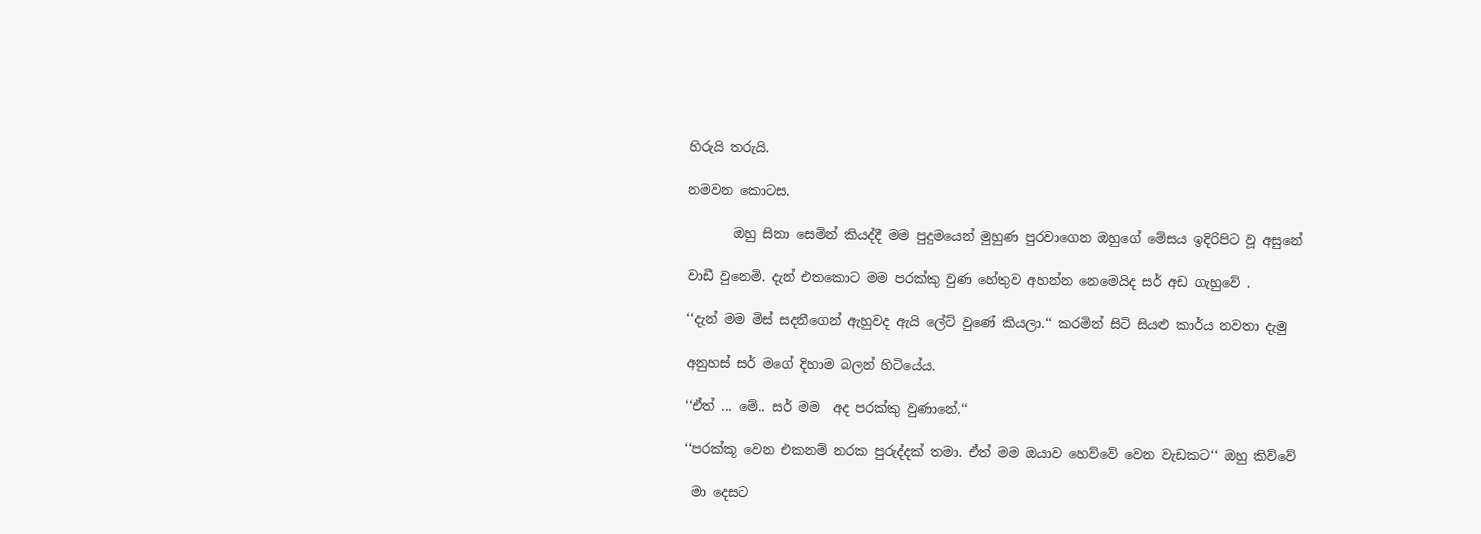හිරුයි තරුයි.

නමවන කොටස.

       ඔහු සිනා සෙමින් කියද්දී මම පුදුමයෙන් මුහුණ පුරවාගෙන ඔහුගේ මේසය ඉදිරිපිට වූ අසුනේ

වාඩී වුනෙමි. දැන් එතකොට මම පරක්කු වුණ හේතුව අහන්න නෙමෙයිද සර් අඩ ගැහුවේ .

‘‘දැන් මම මිස් සදනීගෙන් ඇහුවද ඇයි ලේට් වුණේ කියලා.‘‘ කරමින් සිටි සියළු කාර්ය නවතා දැමු

අනුහස් සර් මගේ දිහාම බලන් හිටියේය.

‘‘ඒත් ... මේ.. සර් මම  අද පරක්කු වුණානේ.‘‘

‘‘පරක්කූ වෙන එකනම් නරක පුරුද්දක් තමා. ඒත් මම ඔයාව හෙව්වේ වෙන වැඩකට‘‘ ඔහු කිව්වේ

 මා දෙසට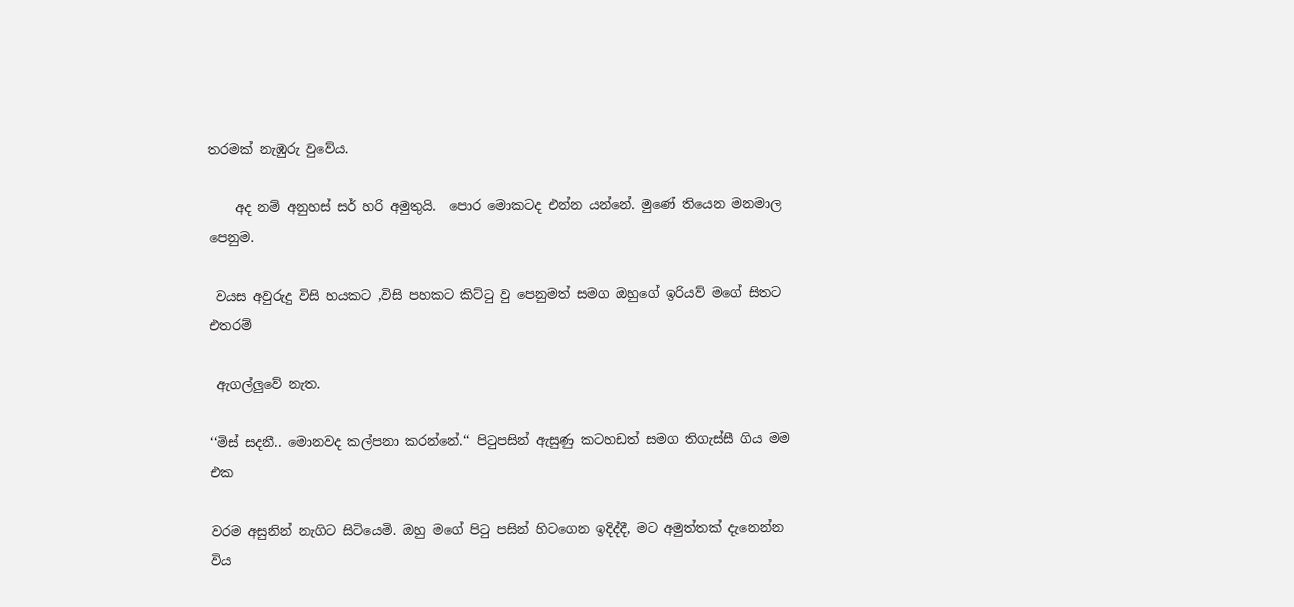තරමක් නැඹුරු වුවේය.

    අද නම් අනුහස් සර් හරි අමුතුයි.  පොර මොකටද එන්න යන්නේ. මුණේ තියෙන මනමාල පෙනුම.

 වයස අවුරුදු විසි හයකට ,විසි පහකට කිට්ටු වු පෙනුමත් සමග ඔහුගේ ඉරියව් මගේ සිතට එතරම්

 ඇගල්ලුවේ නැත.

‘‘මිස් සදනී.. මොනවද කල්පනා කරන්නේ.‘‘ පිටුපසින් ඇසුණු කටහඩත් සමග තිගැස්සී ගිය මම එක

වරම අසුනින් නැගිට සිටියෙමි. ඔහු මගේ පිටු පසින් හිටගෙන ඉදිද්දී, මට අමුත්තක් දැනෙන්න විය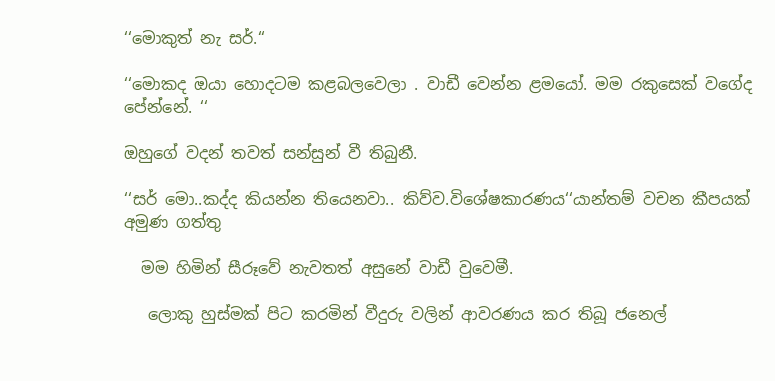‘‘මොකුත් නැ සර්.‘‘

‘‘මොකද ඔයා හොදටම කළබලවෙලා . වාඩී වෙන්න ළමයෝ. මම රකුසෙක් වගේද පේන්නේ. ‘‘

ඔහුගේ වදන් තවත් සන්සුන් වී තිබුනී.

‘‘සර් මො..කද්ද කියන්න තියෙනවා.. කිව්ව.විශේෂකාරණය‘‘යාන්තම් වචන කීපයක් අමුණ ගත්තු

  මම හිමින් සීරූවේ නැවතත් අසුනේ වාඩී වුවෙමී.

   ලොකු හුස්මක් පිට කරමින් වීදුරු වලින් ආවරණය කර තිබූ ජනෙල්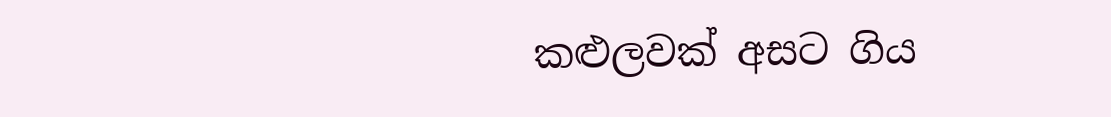කළුලවක් අසට ගිය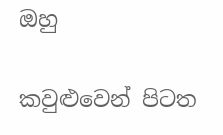ඔහු

කවුළුවෙන් පිටත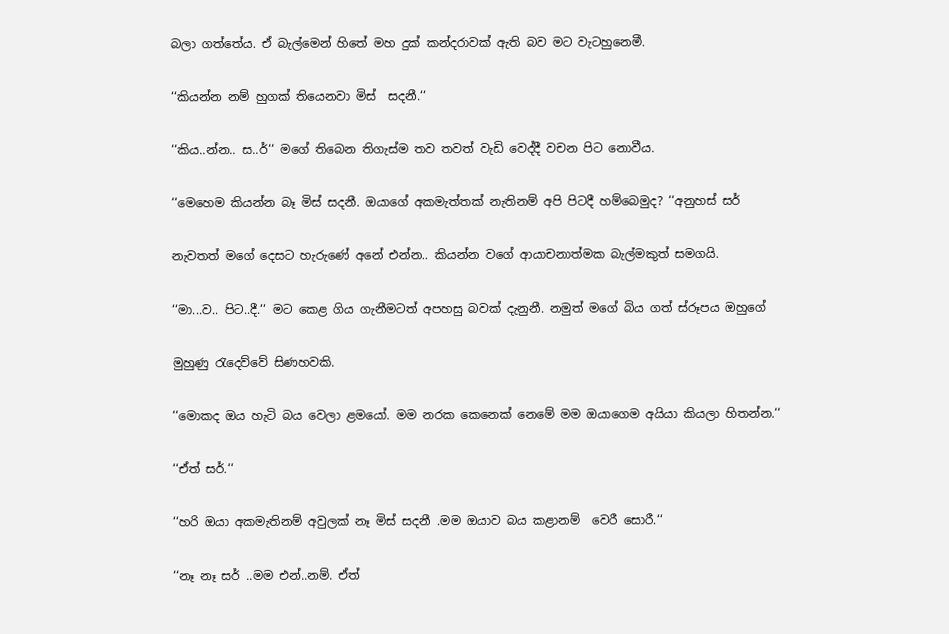බලා ගත්තේය. ඒ බැල්මෙන් හිතේ මහ දුක් කන්දරාවක් ඇති බව මට වැටහුනෙමී.

‘‘කියන්න නම් හුගක් තියෙනවා මිස්  සදනී.‘‘

‘‘කිය..න්න.. ස..ර්‘‘ මගේ තිබෙන තිගැස්ම තව තවත් වැඩි වෙද්දී වචන පිට නොවීය.

‘‘මෙහෙම කියන්න බෑ මිස් සදනී. ඔයාගේ අකමැත්තක් නැතිනම් අපි පිටදී හම්බෙමුද? ‘‘අනුහස් සර්

නැවතත් මගේ දෙසට හැරුණේ අනේ එන්න.. කියන්න වගේ ආයාචනාත්මක බැල්මකුත් සමගයි.

‘‘මා...ව.. පිට..දී.‘‘ මට කෙළ ගිය ගැනීමටත් අපහසු බවක් දැනුනී. නමුත් මගේ බිය ගත් ස්රූපය ඔහුගේ

මුහුණු රැදෙව්වේ සිණහවකි.

‘‘මොකද ඔය හැටි බය වෙලා ළමයෝ. මම නරක කෙනෙක් නෙමේ මම ඔයාගෙම අයියා කියලා හිතන්න.‘‘

‘‘ඒත් සර්.‘‘

‘‘හරි ඔයා අකමැතිනම් අවුලක් නෑ මිස් සදනී .මම ඔයාව බය කළානම්  වෙරී සොරී.‘‘

‘‘නෑ නෑ සර් ..මම එන්..නම්. ඒත්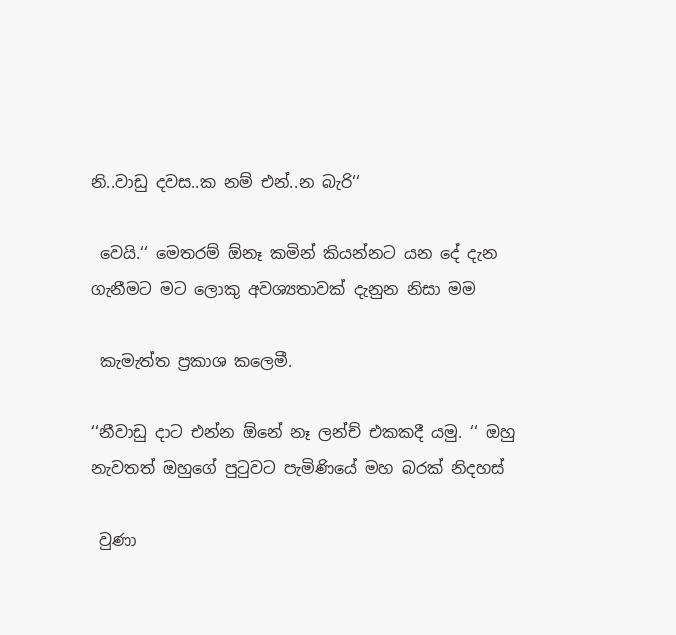නි..වාඩු දවස..ක නම් එන්..න බැරි‘‘

 වෙයි.‘‘ මෙතරම් ඕනෑ කමින් කියන්නට යන දේ දැන ගැනීමට මට ලොකු අවශ්‍යතාවක් දැනුන නිසා මම

 කැමැත්ත ප්‍රකාශ කලෙමී.

‘‘නීවාඩු දාට එන්න ඕනේ නෑ ලන්ච් එකකදී යමු. ‘‘ ඔහු නැවතත් ඔහුගේ පුටුවට පැමිණියේ මහ බරක් නිදහස්

 වුණා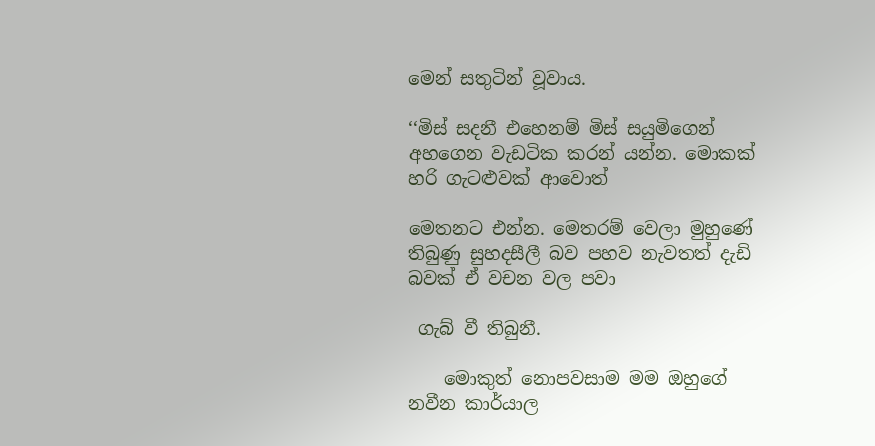මෙන් සතුටින් වූවාය.

‘‘මිස් සදනී එහෙනම් මිස් සයුමිගෙන් අහගෙන වැඩටික කරන් යන්න. මොකක් හරි ගැටළුවක් ආවොත්

මෙතනට එන්න. මෙතරම් වෙලා මුහුණේ තිබුණු සුහදසීලී බව පහව නැවතත් දැඩි බවක් ඒ වචන වල පවා

 ගැබ් වී තිබුනී.

    මොකුත් නොපවසාම මම ඔහුගේ නවීන කාර්යාල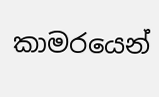කාමරයෙන්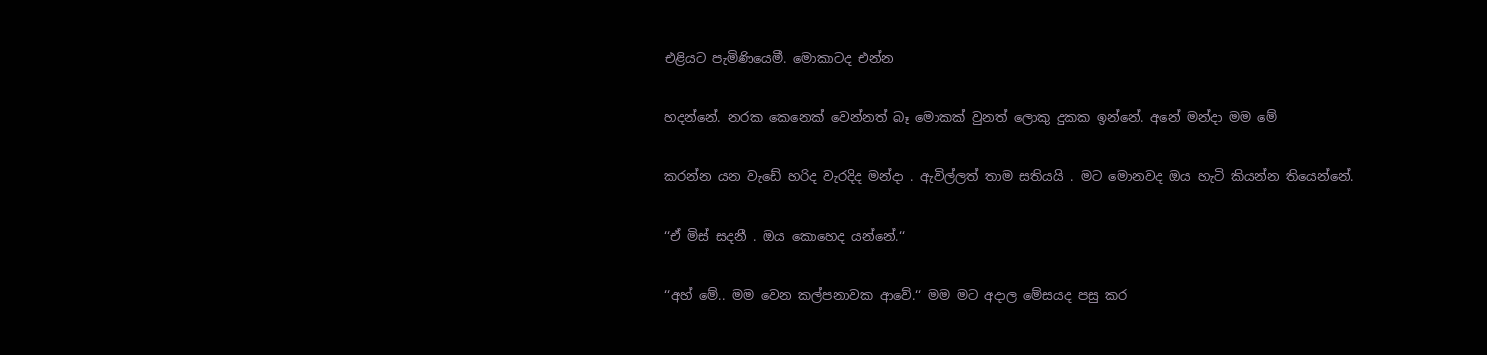එළියට පැමිණියෙමී. මොකාටද එන්න

හදන්නේ. නරක කෙනෙක් වෙන්නත් බෑ මොකක් වුනත් ලොකු දුකක ඉන්නේ. අනේ මන්දා මම මේ

කරන්න යන වැඩේ හරිද වැරදිද මන්දා . ඇවිල්ලත් තාම සතියයි . මට මොනවද ඔය හැටි කියන්න තියෙන්නේ.

‘‘ඒ මිස් සදනී . ඔය කොහෙද යන්නේ.‘‘

‘‘අහ් මේ.. මම වෙන කල්පනාවක ආවේ.‘‘ මම මට අදාල මේසයද පසු කර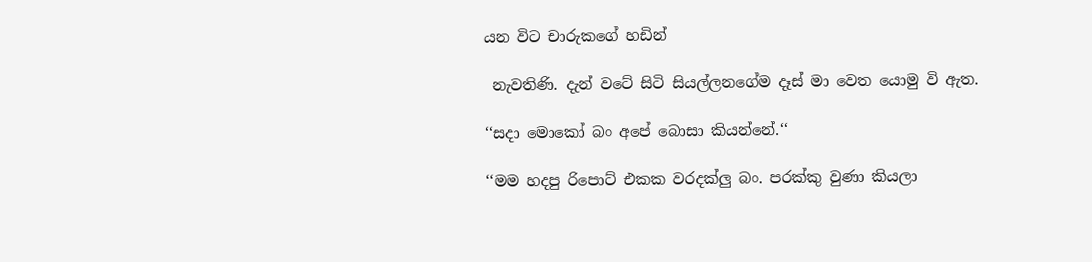යන විට චාරුකගේ හඩින්

 නැවතිණි. දැන් වටේ සිටි සියල්ලනගේම දෑස් මා වෙත යොමු වි ඇත.

‘‘සදා මොකෝ බං අපේ බොසා කියන්නේ.‘‘

‘‘මම හදපු රිපොට් එකක වරදක්ලු බං. පරක්කු වුණා කියලා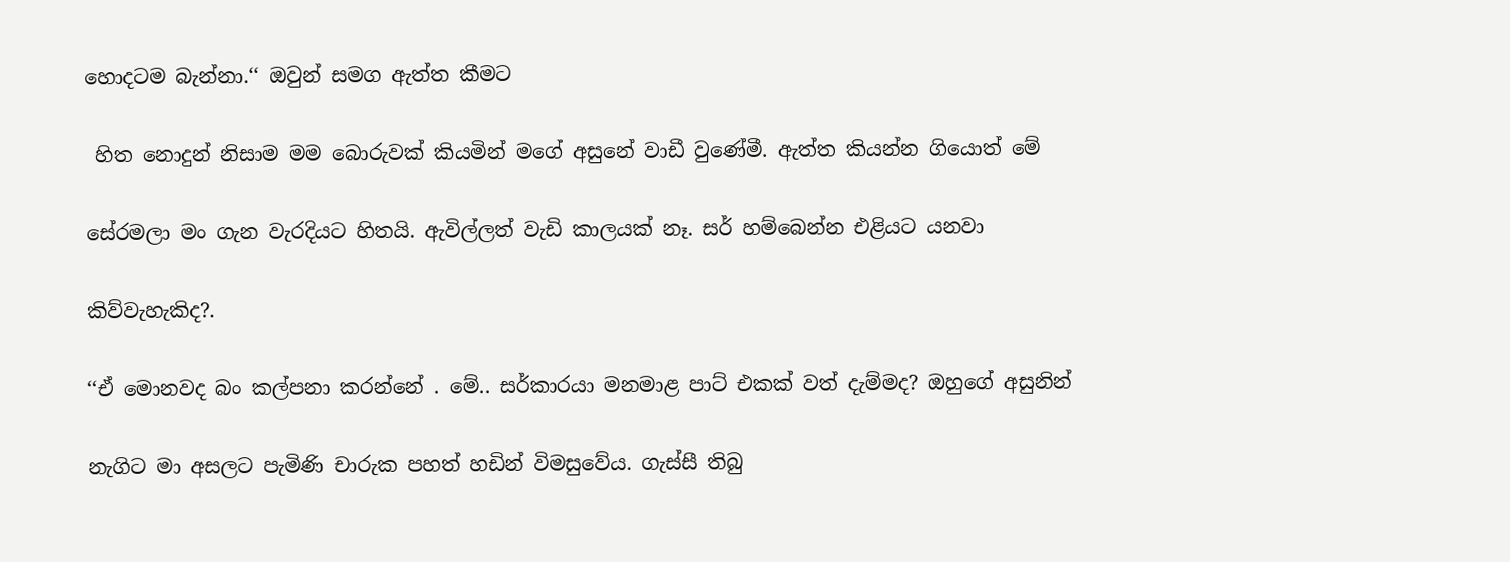හොදටම බැන්නා.‘‘ ඔවුන් සමග ඇත්ත කීමට

 හිත නොදුන් නිසාම මම බොරුවක් කියමින් මගේ අසුනේ වාඩී වුණේමී. ඇත්ත කියන්න ගියොත් මේ

සේරමලා මං ගැන වැරදියට හිතයි. ඇවිල්ලත් වැඩි කාලයක් නෑ. සර් හම්බෙන්න එළියට යනවා

කිව්වැහැකිද?.

‘‘ඒ මොනවද බං කල්පනා කරන්නේ . මේ.. සර්කාරයා මනමාළ පාට් එකක් වත් දැම්මද? ඔහුගේ අසුනින්

නැගිට මා අසලට පැමිණි චාරුක පහත් හඩින් විමසුවේය. ගැස්සී තිබු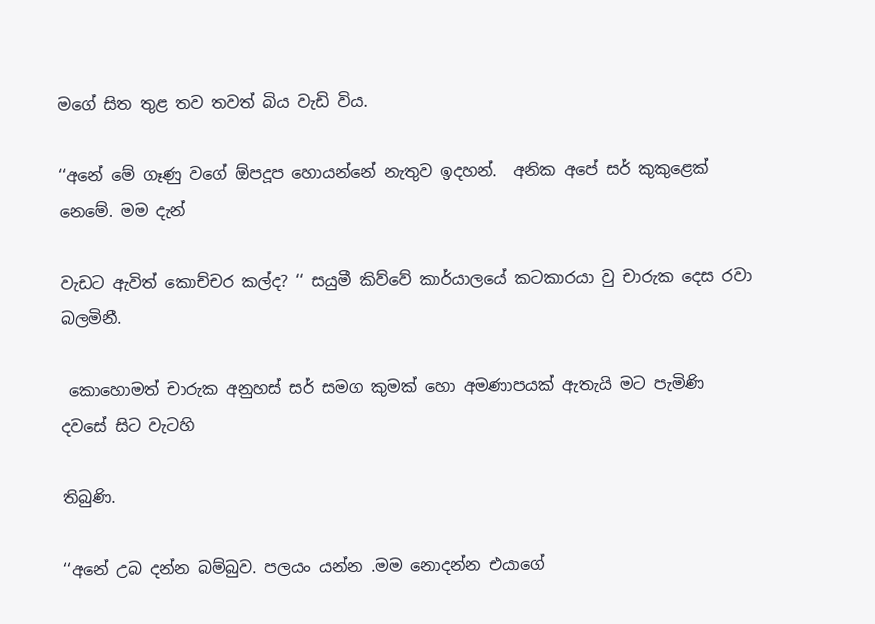මගේ සිත තුළ තව තවත් බිය වැඩි විය.

‘‘අනේ මේ ගෑණු වගේ ඕපදූප හොයන්නේ නැතුව ඉදහන්.  අනික අපේ සර් කුකුළෙක් නෙමේ. මම දැන්

වැඩට ඇවිත් කොච්චර කල්ද? ‘‘ සයුමී කිව්වේ කාර්යාලයේ කටකාරයා වු චාරුක දෙස රවා බලමිනී.

 කොහොමත් චාරුක අනුහස් සර් සමග කුමක් හො අමණාපයක් ඇතැයි මට පැමිණි  දවසේ සිට වැටහි

තිබුණි.

‘‘අනේ උබ දන්න බම්බුව. පලයං යන්න .මම නොදන්න එයාගේ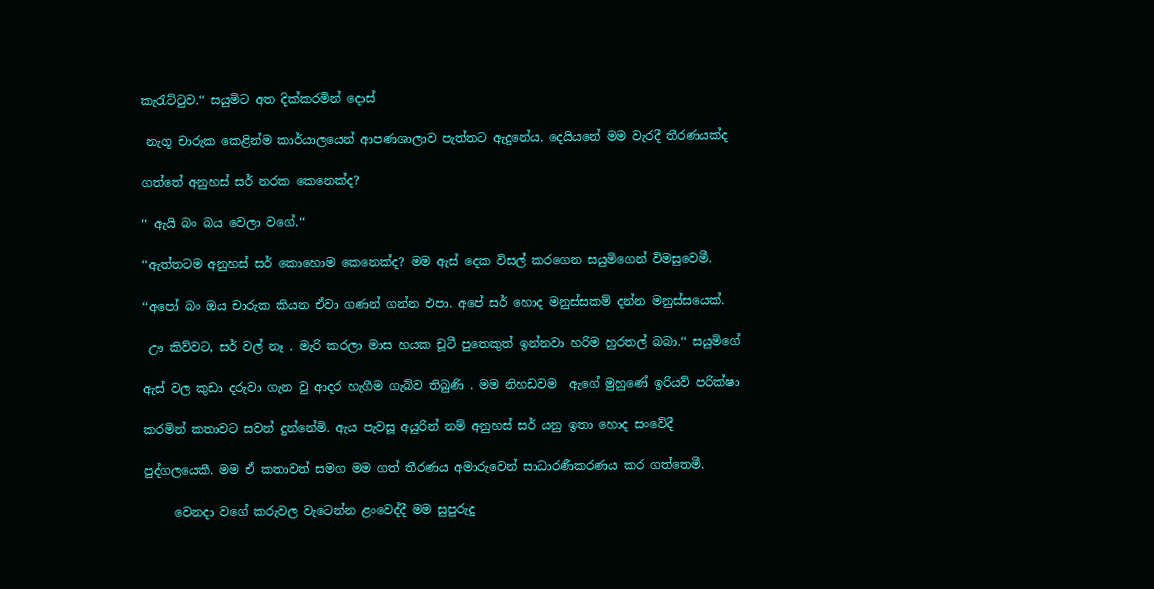කැරැට්ටුව.‘‘ සයුමිට අත දික්කරමින් දොස්

 නැගූ චාරුක කෙළින්ම කාර්යාලයෙන් ආපණශාලාව පැත්තට ඇදුනේය. දෙයියනේ මම වැරදී තීරණයක්ද

ගත්තේ අනුහස් සර් නරක කෙනෙක්ද?

‘‘ ඇයි බං බය වෙලා වගේ.‘‘

‘‘ඇත්තටම අනුහස් සර් කොහොම කෙනෙක්ද? මම ඇස් දෙක විසල් කරගෙන සයුමිගෙන් විමසුවෙමී.

‘‘අපෝ බං ඔය චාරුක කියන ඒවා ගණන් ගන්න එපා. අපේ සර් හොද මනුස්සකම් දන්න මනුස්සයෙක්.

 ඌ කිව්වට, සර් වල් නෑ . මැරි කරලා මාස හයක චූටී පුතෙකුත් ඉන්නවා හරිම හුරතල් බබා.‘‘ සයුමිගේ

ඇස් වල කුඩා දරුවා ගැන වු ආදර හැගීම ගැබ්ව තිබුණි . මම නිහඩවම  ඇගේ මුහුණේ ඉරියව් පරික්ෂා

කරමින් කතාවට සවන් දුන්නේමි. ඇය පැවසූ අයුරින් නම් අනුහස් සර් යනු ඉතා හොද සංවේදී

පුද්ගලයෙකී. මම ඒ කතාවත් සමග මම ගත් තීරණය අමාරුවෙන් සාධාරණීකරණය කර ගත්තෙමී.

     වෙනදා වගේ කරුවල වැටෙන්න ළංවෙද්දී මම සුපුරුදු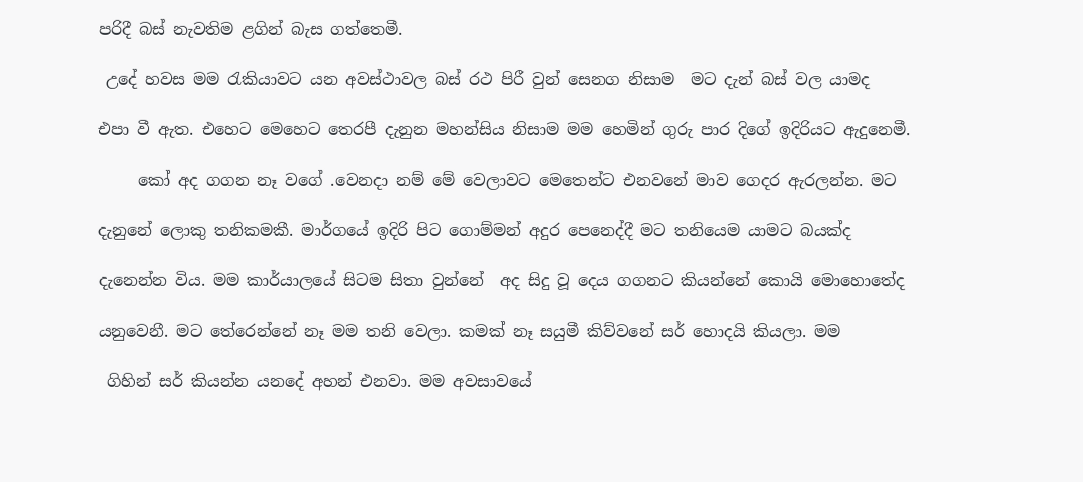පරිදී බස් නැවතිම ළගින් බැස ගත්තෙමී.

 උදේ හවස මම රැකියාවට යන අවස්ථාවල බස් රථ පිරී වුන් සෙනග නිසාම  මට දැන් බස් වල යාමද

එපා වී ඇත. එහෙට මෙහෙට තෙරපී දැනුන මහන්සිය නිසාම මම හෙමින් ගුරු පාර දිගේ ඉදිරියට ඇදුනෙමී.

     කෝ අද ගගන නෑ වගේ .වෙනදා නම් මේ වෙලාවට මෙතෙන්ට එනවනේ මාව ගෙදර ඇරලන්න. මට

දැනුනේ ලොකු තනිකමකී. මාර්ගයේ ඉදිරි පිට ගොම්මන් අදුර පෙනෙද්දී මට තනියෙම යාමට බයක්ද

දැනෙන්න විය. මම කාර්යාලයේ සිටම සිතා වුන්නේ  අද සිදු වූ දෙය ගගනට කියන්නේ කොයි මොහොතේද

යනුවෙනී. මට තේරෙන්නේ නෑ මම තනි වෙලා. කමක් නෑ සයුමී කිව්වනේ සර් හොදයි කියලා. මම

 ගිහින් සර් කියන්න යනදේ අහන් එනවා. මම අවසාවයේ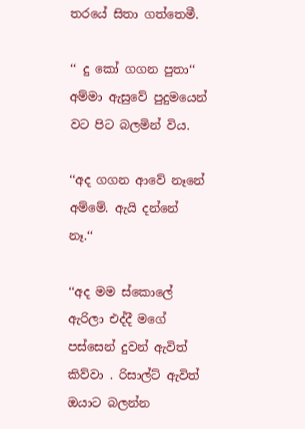තරයේ සිතා ගත්තෙමී.

‘‘ දු කෝ ගගන පුතා‘‘ අම්මා ඇසුවේ පුදුමයෙන් වට පිට බලමින් විය.

‘‘අද ගගන ආවේ නෑනේ අම්මේ. ඇයි දන්නේ නෑ.‘‘

‘‘අද මම ස්කොලේ ඇරිලා එද්දී මගේ පස්සෙන් දුවන් ඇවිත් කිව්වා . රිසාල්ට් ඇවිත් ඔයාට බලන්න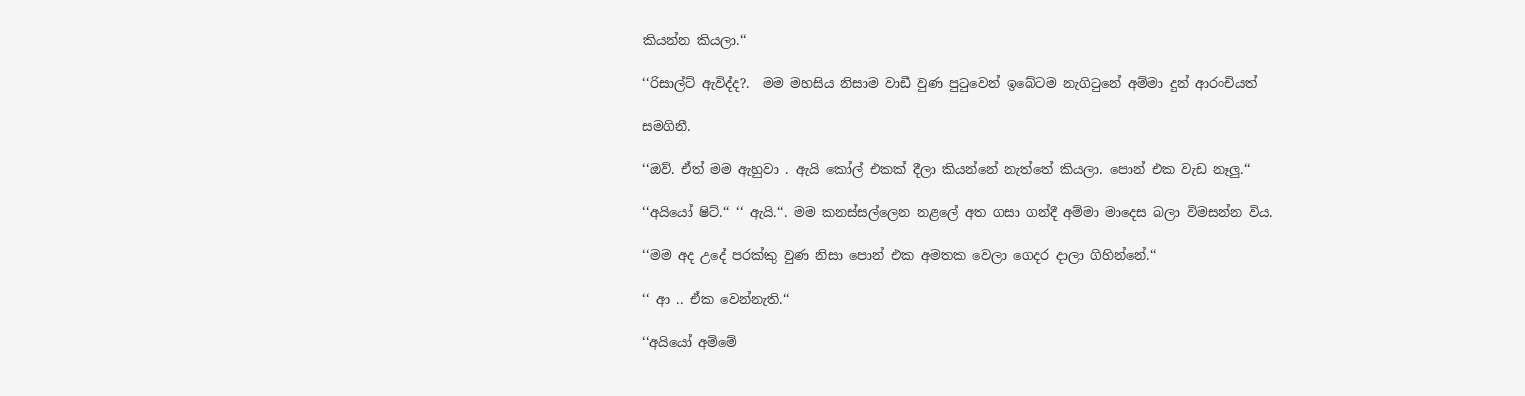කියන්න කියලා.‘‘

‘‘රිසාල්ට් ඇවිද්ද?.  මම මහසිය නිසාම වාඩී වුණ පුටුවෙන් ඉබේටම නැගිටුනේ අම්මා දුන් ආරංචියත්

සමගිනී.

‘‘ඔව්. ඒත් මම ඇහුවා . ඇයි කෝල් එකක් දීලා කියන්නේ නැත්තේ කියලා. පොන් එක වැඩ නෑලු.‘‘

‘‘අයියෝ ෂිට්.‘‘ ‘‘ ඇයි.‘‘. මම කනස්සල්ලෙන නළලේ අත ගසා ගන්දී අම්මා මාදෙස බලා විමසන්න විය.

‘‘මම අද උදේ පරක්කු වුණ නිසා පොන් එක අමතක වෙලා ගෙදර දාලා ගිහින්නේ.‘‘

‘‘ ආ .. ඒක වෙන්නැති.‘‘

‘‘අයියෝ අම්මේ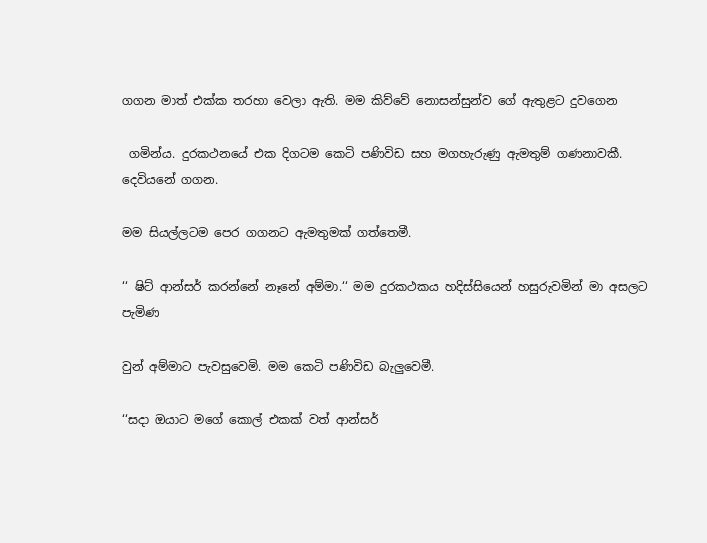ගගන මාත් එක්ක තරහා වෙලා ඇති. මම කිව්වේ නොසන්සුන්ව ගේ ඇතුළට දුවගෙන

 ගමින්ය. දුරකථනයේ එක දිගටම කෙටි පණිවිඩ සහ මගහැරුණු ඇමතුම් ගණනාවකී. දෙවියනේ ගගන.

මම සියල්ලටම පෙර ගගනට ඇමතුමක් ගත්තෙමී.

‘‘ ෂිට් ආන්සර් කරන්නේ නෑනේ අම්මා.‘‘ මම දුරකථකය හදිස්සියෙන් හසුරුවමින් මා අසලට පැමිණ

වුන් අම්මාට පැවසුවෙමි. මම කෙටි පණිවිඩ බැලුවෙමී.

‘‘සදා ඔයාට මගේ කොල් එකක් වත් ආන්සර්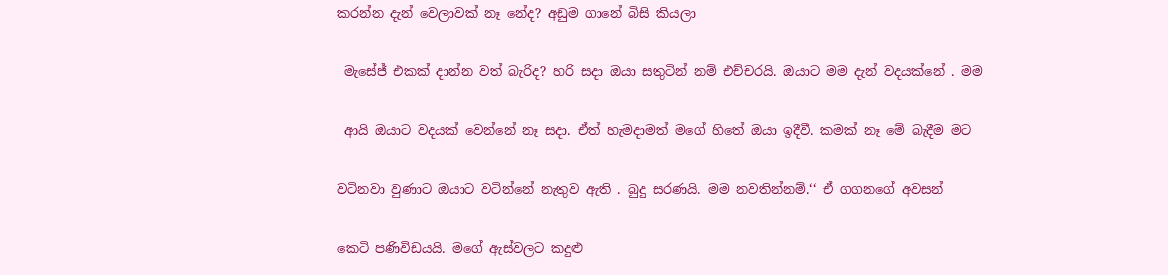කරන්න දැන් වෙලාවක් නෑ නේද? අඩුම ගානේ බිසි කියලා

 මැසේජ් එකක් දාන්න වත් බැරිද? හරි සදා ඔයා සතුටින් නම් එච්චරයි. ඔයාට මම දැන් වදයක්නේ . මම

 ආයි ඔයාට වදයක් වෙන්නේ නෑ සදා. ඒත් හැමදාමත් මගේ හිතේ ඔයා ඉදීවී. කමක් නෑ මේ බැදීම මට

වටිනවා වුණාට ඔයාට වටින්නේ නැතුව ඇති . බුදු සරණයි. මම නවතින්නම්.‘‘ ඒ ගගනගේ අවසන්

කෙටි පණිවිඩයයි. මගේ ඇස්වලට කදුළු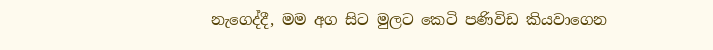නැගෙද්දී, මම අග සිට මුලට කෙටි පණිවිඩ කියවාගෙන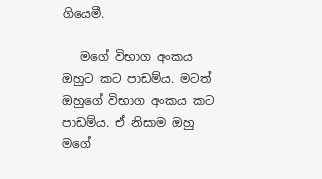ගියෙමී.

   මගේ විභාග අංකය ඔහුට කට පාඩම්ය. මටත් ඔහුගේ විභාග අංකය කට පාඩම්ය. ඒ නිසාම ඔහු මගේ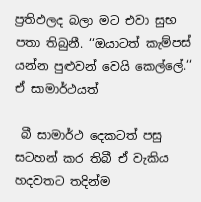ප්‍රතිඵලද බලා මට එවා සුභ පතා තිබුනී. ‘‘ඔයාටත් කැම්පස් යන්න පුළුවන් වෙයි කෙල්ලේ.‘‘ ඒ සාමාර්ථයත්

 බී සාමාර්ථ දෙකටත් පසු සටහන් කර තිබී ඒ වැකිය හදවතට තදින්ම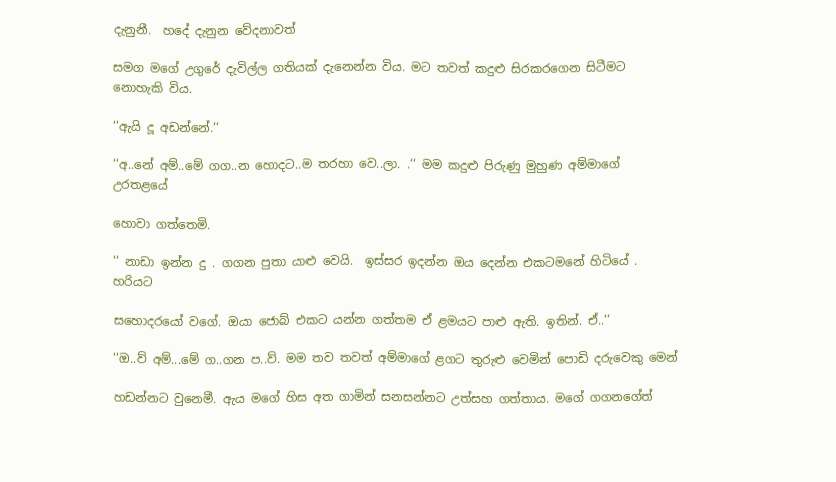දැනුනී.  හදේ දැනුන වේදනාවත්

සමග මගේ උගුරේ දැවිල්ල ගතියක් දැනෙන්න විය. මට තවත් කදුළු සිරකරගෙන සිටීමට නොහැකි විය.

‘‘ඇයි දූ අඩන්නේ.‘‘

‘‘අ..නේ අම්..මේ ගග..න හොදට..ම තරහා වෙ..ලා. .‘‘ මම කදුළු පිරුණු මුහුණ අම්මාගේ උරතළයේ

හොවා ගත්තෙමි.

‘‘ නාඩා ඉන්න දු . ගගන පුතා යාළු වෙයි.  ඉස්සර ඉදන්න ඔය දෙන්න එකටමනේ හිටියේ . හරියට

සහොදරයෝ වගේ. ඔයා ජොබ් එකට යන්න ගත්තම ඒ ළමයට පාළු ඇති. ඉතින්. ඒ..‘‘

‘‘ඔ..ව් අම්...මේ ග..ගන ප..ව්. මම තව තවත් අම්මාගේ ළගට තුරුළු වෙමින් පොඩි දරුවෙකු මෙන්

හඩන්නට වුනෙමී. ඇය මගේ හිස අත ගාමින් සනසන්නට උත්සහ ගත්තාය. මගේ ගගනගේත්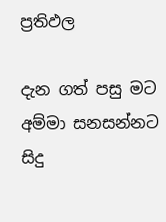ප්‍රතිඵල

දැන ගත් පසු මට අම්මා සනසන්නට සිදු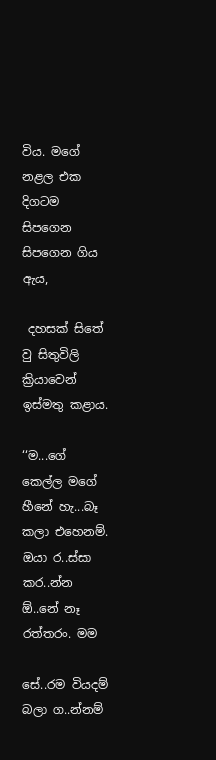විය. මගේ නළල එක දිගටම සිපගෙන සිපගෙන ගිය ඇය,

 දහසක් සිතේ වු සිතුවිලි ක්‍රියාවෙන් ඉස්මතු කළාය.

‘‘ම...ගේ කෙල්ල මගේ හීනේ හැ...බෑ කලා එහෙනම්. ඔයා ර..ස්සා කර..න්න ඕ..නේ නෑ රත්තරං. මම

සේ..රම වියදම් බලා ග..න්නම්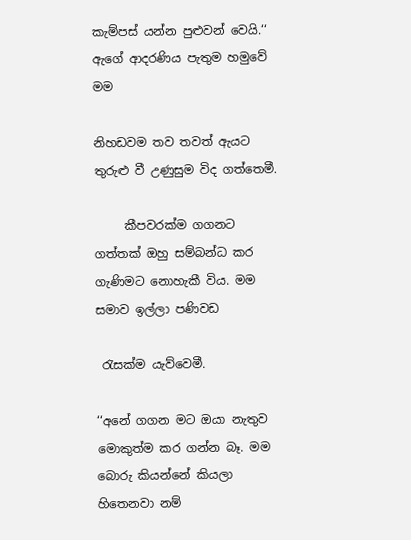කැම්පස් යන්න පුළුවන් වෙයි.‘‘ ඇගේ ආදරණිය පැතුම හමුවේ මම

නිහඩවම තව තවත් ඇයට තුරුළු වී උණුසුම විද ගත්තෙමී.

     කීපවරක්ම ගගනට ගත්තක් ඔහු සම්බන්ධ කර ගැණිමට නොහැකී විය. මම සමාව ඉල්ලා පණිවඩ

 රැසක්ම යැව්වෙමී.

‘‘අනේ ගගන මට ඔයා නැතුව මොකුත්ම කර ගන්න බෑ. මම බොරු කියන්නේ කියලා හිතෙනවා නම්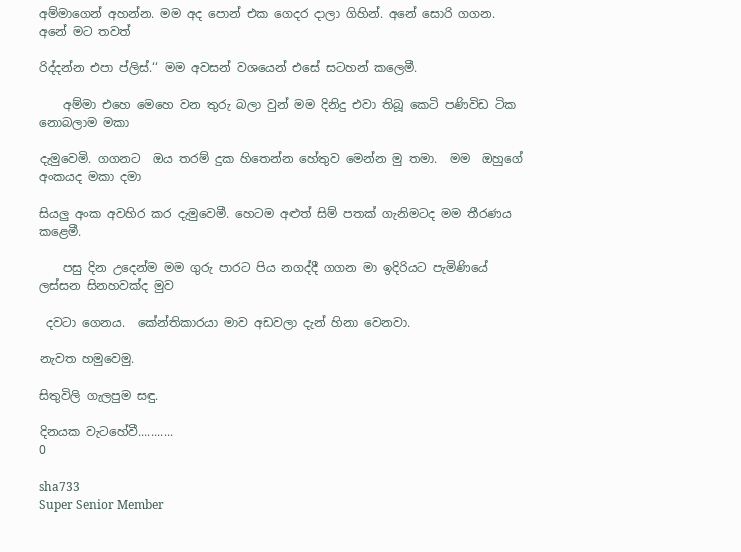අම්මාගෙන් අහන්න. මම අද පොන් එක ගෙදර දාලා ගිහින්. අනේ සොරි ගගන. අනේ මට තවත්

රිද්දන්න එපා ප්ලිස්.‘‘ මම අවසන් වශයෙන් එසේ සටහන් කලෙමී.

    අම්මා එහෙ මෙහෙ වන තුරු බලා වුන් මම දිනිදු එවා තිබූ කෙටි පණිවිඩ ටික නොබලාම මකා

දැමුවෙමි. ගගනට  ඔය තරම් දුක හිතෙන්න හේතුව මෙන්න මු තමා.  මම  ඔහුගේ අංකයද මකා දමා

සියලු අංක අවහිර කර දැමුවෙමී. හෙටම අළුත් සිම් පතක් ගැනිමටද මම තීරණය කළෙමී.

    පසු දින උදෙන්ම මම ගුරු පාරට පිය නගද්දී ගගන මා ඉදිරියට පැමිණියේ ලස්සන සිනහවක්ද මුව

 දවටා ගෙනය.  කේන්තිකාරයා මාව අඩවලා දැන් හිනා වෙනවා.

නැවත හමුවෙමු.

සිතුවිලි ගැලපුම සඳු.

දිනයක වැටහේවී...........
0

sha733
Super Senior Member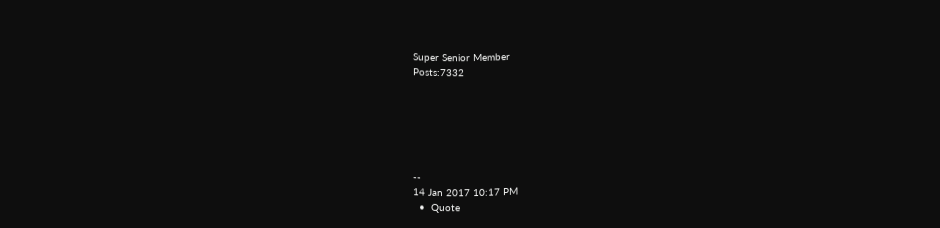Super Senior Member
Posts:7332






--
14 Jan 2017 10:17 PM
  •  Quote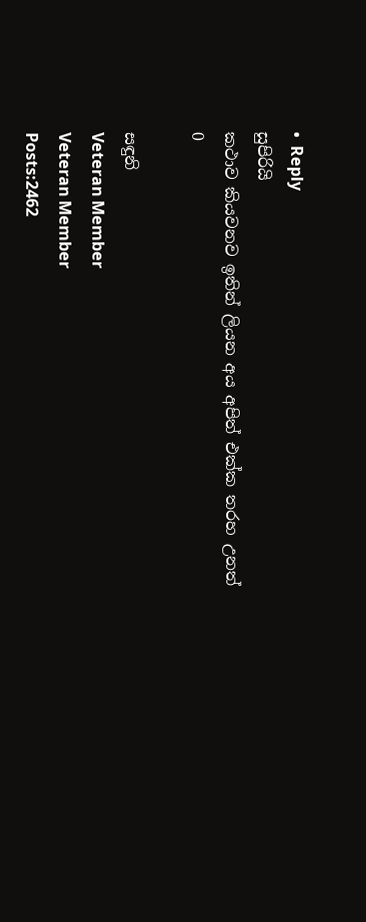•  Reply
සුපිරියි
කථාව කියවනව ඉතින් ලියන අය අපිත් එක්ක තරහ උනත්
0

සඳුනි
Veteran Member
Veteran Member
Posts:2462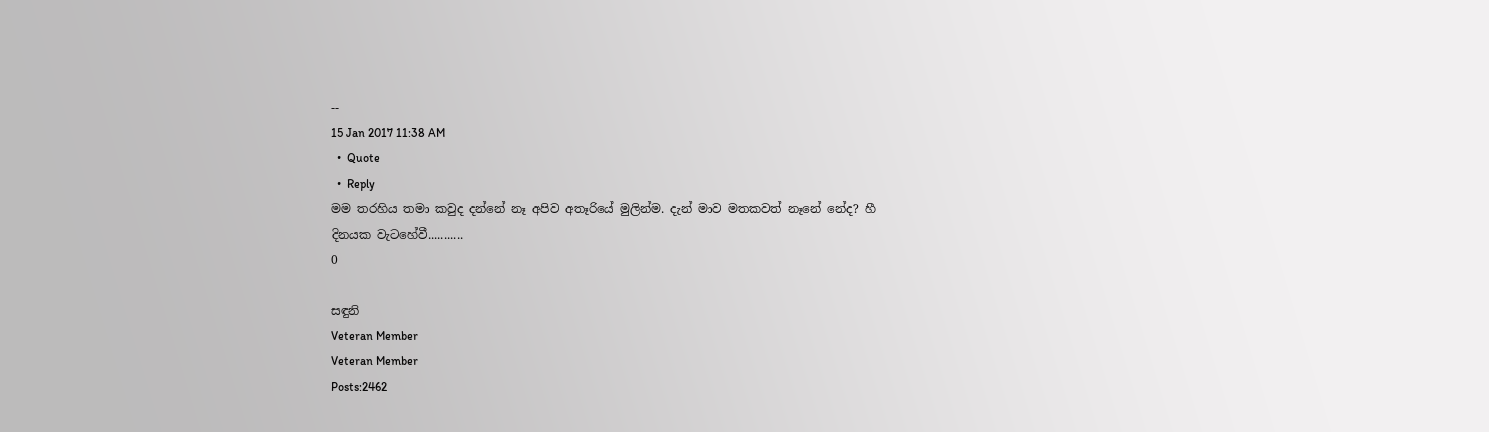--
15 Jan 2017 11:38 AM
  •  Quote
  •  Reply
මම තරහිය තමා කවුද දන්නේ නෑ අපිව අතෑරියේ මුලින්ම. දැන් මාව මතකවත් නෑනේ නේද? හී
දිනයක වැටහේවී...........
0

සඳුනි
Veteran Member
Veteran Member
Posts:2462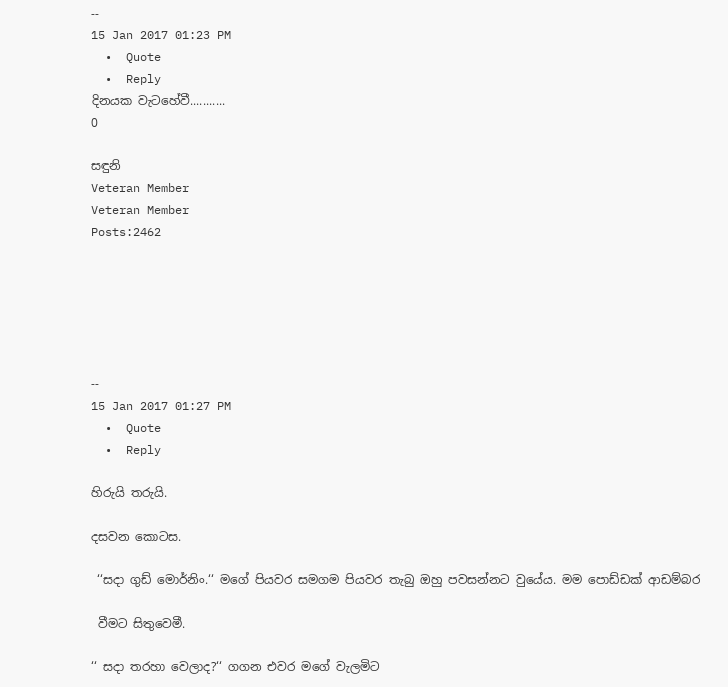--
15 Jan 2017 01:23 PM
  •  Quote
  •  Reply
දිනයක වැටහේවී...........
0

සඳුනි
Veteran Member
Veteran Member
Posts:2462






--
15 Jan 2017 01:27 PM
  •  Quote
  •  Reply

හිරුයි තරුයි.

දසවන කොටස.

 ‘‘සදා ගුඩ් මොර්නිං.‘‘ මගේ පියවර සමගම පියවර තැබු ඔහු පවසන්නට වුයේය. මම පොඩ්ඩක් ආඩම්බර

 වීමට සිතුවෙමී.

‘‘ සදා තරහා වෙලාද?‘‘ ගගන එවර මගේ වැලමිට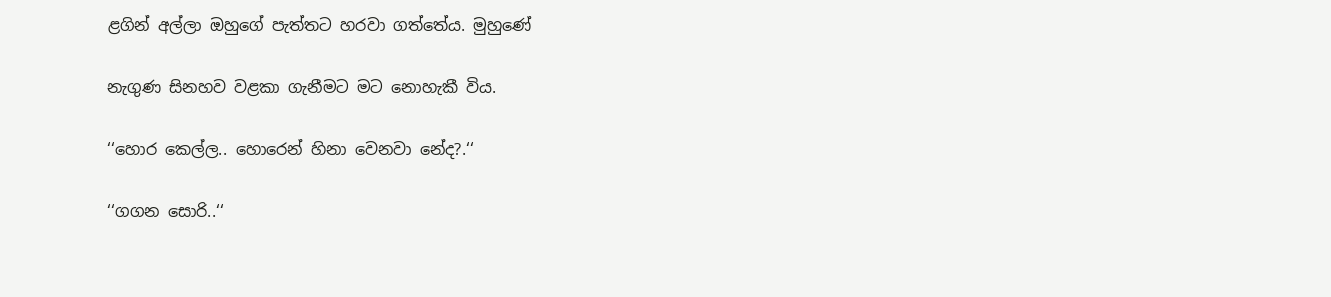ළගින් අල්ලා ඔහුගේ පැත්තට හරවා ගත්තේය. මුහුණේ

නැගුණ සිනහව වළකා ගැනීමට මට නොහැකී විය.

‘‘හොර කෙල්ල.. හොරෙන් හිනා වෙනවා නේද?.‘‘

‘‘ගගන සොරි..‘‘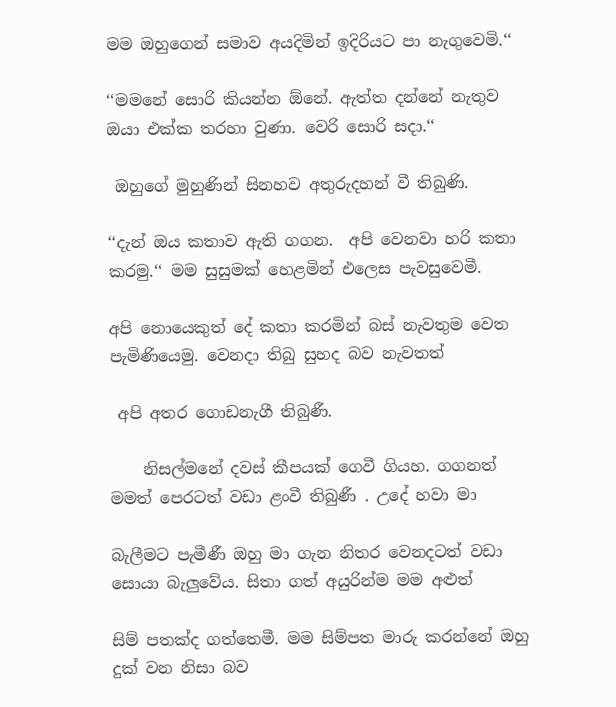මම ඔහුගෙන් සමාව අයදිමින් ඉදිරියට පා නැගුවෙමි.‘‘

‘‘මමනේ සොරි කියන්න ඕනේ. ඇත්ත දන්නේ නැතුව ඔයා එක්ක තරහා වුණා. වෙරි සොරි සදා.‘‘

 ඔහුගේ මුහුණින් සිනහව අතුරුදහන් වී තිබුණි.

‘‘දැන් ඔය කතාව ඇති ගගන.  අපි වෙනවා හරි කතා කරමු.‘‘ මම සුසුමක් හෙළමින් එලෙස පැවසුවෙමී.

අපි නොයෙකුත් දේ කතා කරමින් බස් නැවතුම වෙත පැමිණියෙමු. වෙනදා තිබු සුහද බව නැවතත්

 අපි අතර ගොඩනැගී තිබුණී.

    නිසල්මනේ දවස් කීපයක් ගෙවී ගියහ. ගගනත් මමත් පෙරටත් වඩා ළංවී තිබුණී . උදේ හවා මා

බැලීමට පැමීණී ඔහු මා ගැන නිතර වෙනදටත් වඩා සොයා බැලුවේය. සිතා ගත් අයුරින්ම මම අළුත්

සිම් පතක්ද ගත්තෙමී. මම සිම්පත මාරු කරන්නේ ඔහු දුක් වන නිසා බව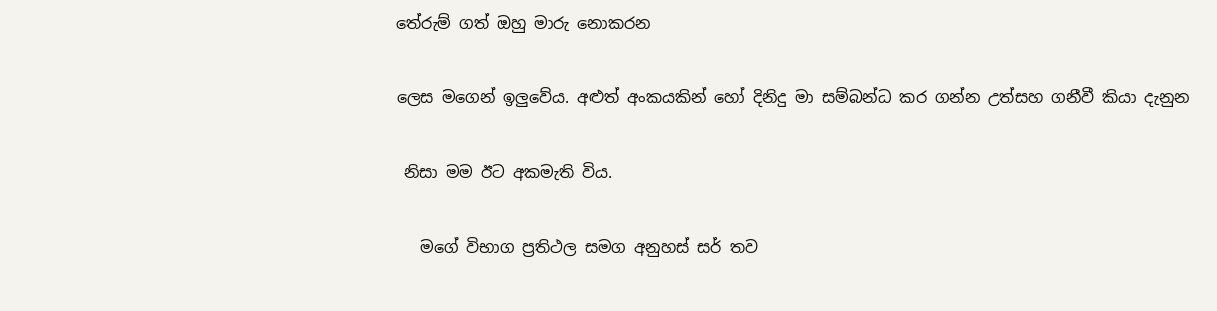තේරුම් ගත් ඔහු මාරු නොකරන

ලෙස මගෙන් ඉලුවේය. අළුත් අංකයකින් හෝ දිනිදු මා සම්බන්ධ කර ගන්න උත්සහ ගනීවී කියා දැනුන

 නිසා මම ඊට අකමැති විය.

   මගේ විභාග ප්‍රතිථල සමග අනුහස් සර් තව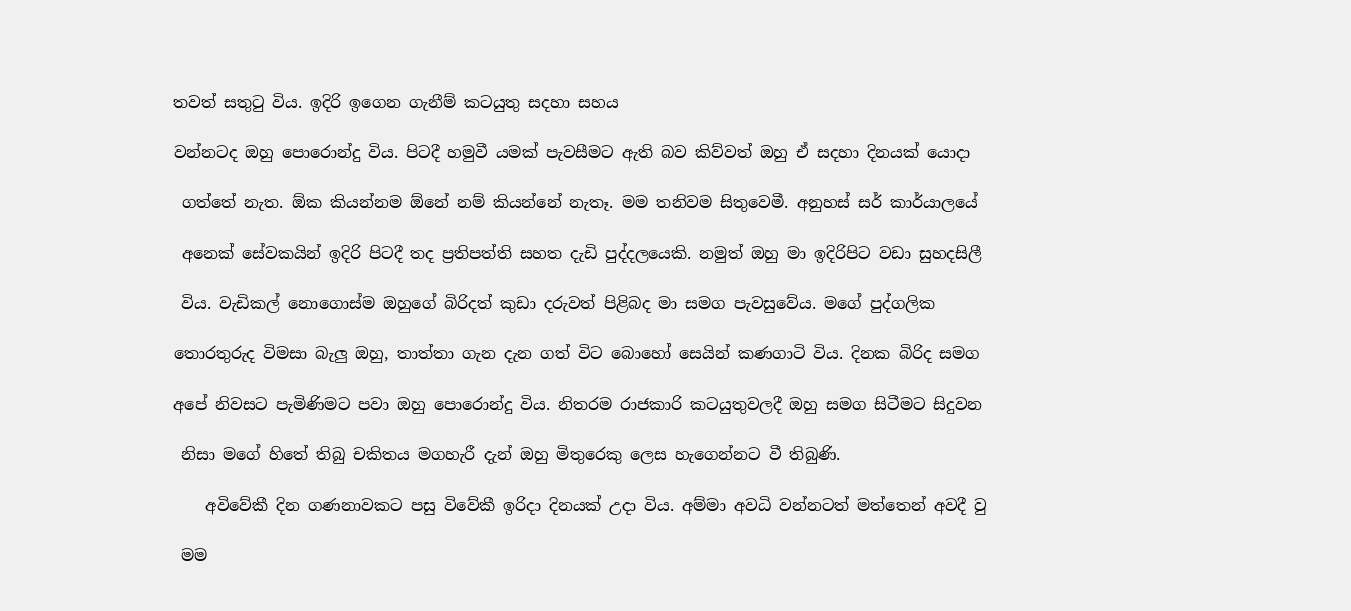තවත් සතුටු විය. ඉදිරි ඉගෙන ගැනීම් කටයුතු සදහා සහය

වන්නටද ඔහු පොරොන්දු විය. පිටදී හමුවී යමක් පැවසීමට ඇති බව කිව්වත් ඔහු ඒ සදහා දිනයක් යොදා

 ගත්තේ නැත. ඕක කියන්නම ඕනේ නම් කියන්නේ නැතෑ. මම තනිවම සිතුවෙමී. අනුහස් සර් කාර්යාලයේ

 අනෙක් සේවකයින් ඉදිරි පිටදී තද ප්‍රතිපත්ති සහත දැඩි පුද්දලයෙකි. නමුත් ඔහු මා ඉදිරිපිට වඩා සුහදසිලී

 විය. වැඩිකල් නොගොස්ම ඔහුගේ බිරිදත් කුඩා දරුවත් පිළිබද මා සමග පැවසුවේය. මගේ පුද්ගලික

තොරතුරුද විමසා බැලු ඔහු, තාත්තා ගැන දැන ගත් විට බොහෝ සෙයින් කණගාටි විය. දිනක බිරිද සමග

අපේ නිවසට පැමිණිමට පවා ඔහු පොරොන්දු විය. නිතරම රාජකාරි කටයුතුවලදී ඔහු සමග සිටීමට සිදුවන

 නිසා මගේ හිතේ තිබු චකිතය මගහැරී දැන් ඔහු මිතුරෙකු ලෙස හැගෙන්නට වී තිබුණි.

    අවිවේකී දින ගණනාවකට පසු විවේකී ඉරිදා දිනයක් උදා විය. අම්මා අවධි වන්නටත් මත්තෙන් අවදී වු

 මම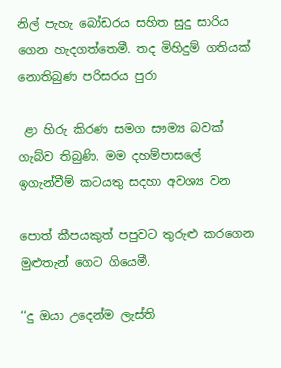නිල් පැහැ බෝඩරය සහිත සුදු සාරිය ගෙන හැදගත්තෙමී. තද මිහිදුම් ගතියක් නොතිබුණ පරිසරය පුරා

 ළා හිරු කිරණ සමග සෟම්‍ය බවක් ගැබ්ව තිබුණි. මම දහම්පාසලේ ඉගැන්වීම් කටයතු සදහා අවශ්‍ය වන

පොත් කීපයකුත් පපුවට තුරුළු කරගෙන මුළුතැන් ගෙට ගියෙමී.

‘‘දු ඔයා උදෙන්ම ලැස්ති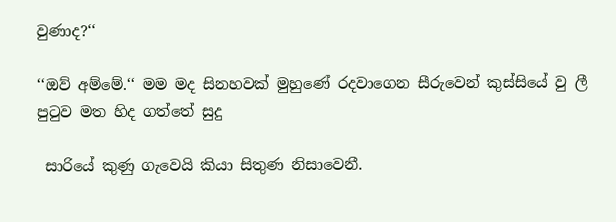වුණාද?‘‘

‘‘ඔව් අම්මේ.‘‘ මම මද සිනහවක් මුහුණේ රදවාගෙන සීරුවෙන් කුස්සියේ වු ලී පුටුව මත හිද ගත්තේ සුදු

 සාරියේ කුණු ගැවෙයි කියා සිතුණ නිසාවෙනී.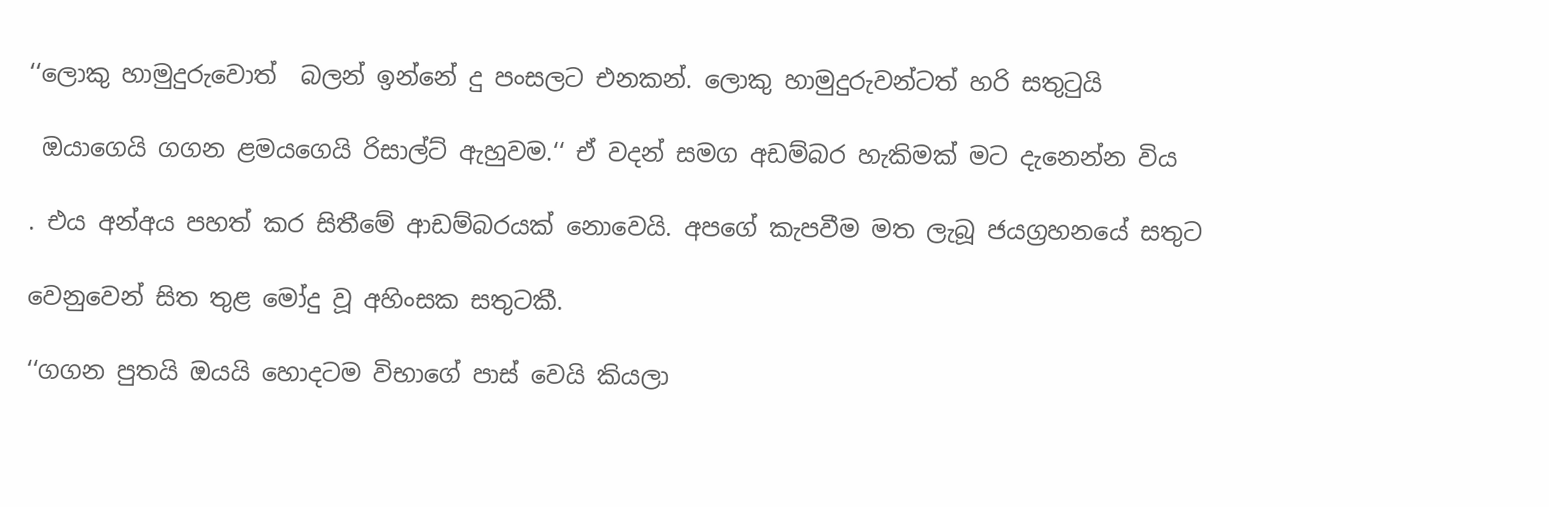‘‘ලොකු හාමුදුරුවොත්  බලන් ඉන්නේ දු පංසලට එනකන්. ලොකු හාමුදුරුවන්ටත් හරි සතුටුයි

 ඔයාගෙයි ගගන ළමයගෙයි රිසාල්ට් ඇහුවම.‘‘ ඒ වදන් සමග අඩම්බර හැකිමක් මට දැනෙන්න විය

. එය අන්අය පහත් කර සිතීමේ ආඩම්බරයක් නොවෙයි. අපගේ කැපවීම මත ලැබූ ජයග්‍රහනයේ සතුට

වෙනුවෙන් සිත තුළ මෝදු වූ අහිංසක සතුටකී.

‘‘ගගන පුතයි ඔයයි හොදටම විභාගේ පාස් වෙයි කියලා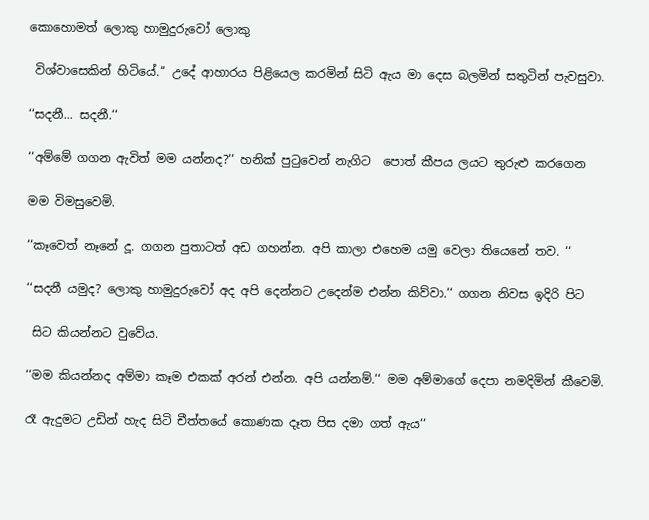කොහොමත් ලොකු හාමුදුරුවෝ ලොකු

 විශ්වාසෙකින් හිටියේ.‘‘ උදේ ආහාරය පිළියෙල කරමින් සිටි ඇය මා දෙස බලමින් සතුටින් පැවසුවා.

‘‘සදනී... සදනී.‘‘

‘‘අම්මේ ගගන ඇවිත් මම යන්නද?‘‘ හනික් පුටුවෙන් නැගිට  පොත් කීපය ලයට තුරුළු කරගෙන

මම විමසුවෙමි.

‘‘කෑවෙත් නෑනේ දූ. ගගන පුතාටත් අඩ ගහන්න. අපි කාලා එහෙම යමු වෙලා තියෙනේ තව. ‘‘

‘‘සදනී යමුද? ලොකු හාමුදුරුවෝ අද අපි දෙන්නට උදෙන්ම එන්න කිව්වා.‘‘ ගගන නිවස ඉදිරි පිට

 සිට කියන්නට වුවේය.

‘‘මම කියන්නද අම්මා කෑම එකක් අරන් එන්න. අපි යන්නම්.‘‘ මම අම්මාගේ දෙපා නමදිමින් කීවෙමි.

රෑ ඇදුමට උඩින් හැද සිටි චීත්තයේ කොණක දෑත පිස දමා ගත් ඇය‘‘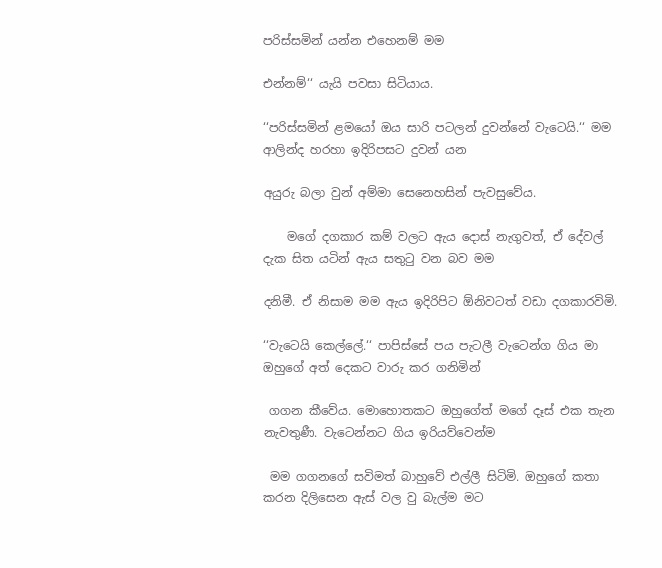පරිස්සමින් යන්න එහෙනම් මම

එන්නම්‘‘ යැයි පවසා සිටියාය.

‘‘පරිස්සමින් ළමයෝ ඔය සාරි පටලන් දුවන්නේ වැටෙයි.‘‘ මම ආලින්ද හරහා ඉදිරිපසට දුවන් යන

අයුරු බලා වුන් අම්මා සෙනෙහසින් පැවසුවේය.

    මගේ දගකාර කම් වලට ඇය දොස් නැගුවත්, ඒ දේවල් දැක සිත යටින් ඇය සතුටු වන බව මම

දනිමී. ඒ නිසාම මම ඇය ඉදිරිපිට ඕනිවටත් වඩා දගකාරවිමි.

‘‘වැටෙයි කෙල්ලේ.‘‘ පාපිස්සේ පය පැටලී වැටෙන්ග ගිය මා ඔහුගේ අත් දෙකට වාරු කර ගනිමින්

 ගගන කීවේය. මොහොතකට ඔහුගේත් මගේ දෑස් එක තැන නැවතුණී. වැටෙන්නට ගිය ඉරියව්වෙන්ම

 මම ගගනගේ සවිමත් බාහුවේ එල්ලී සිටිමි. ඔහුගේ කතා කරන දිලිසෙන ඇස් වල වු බැල්ම මට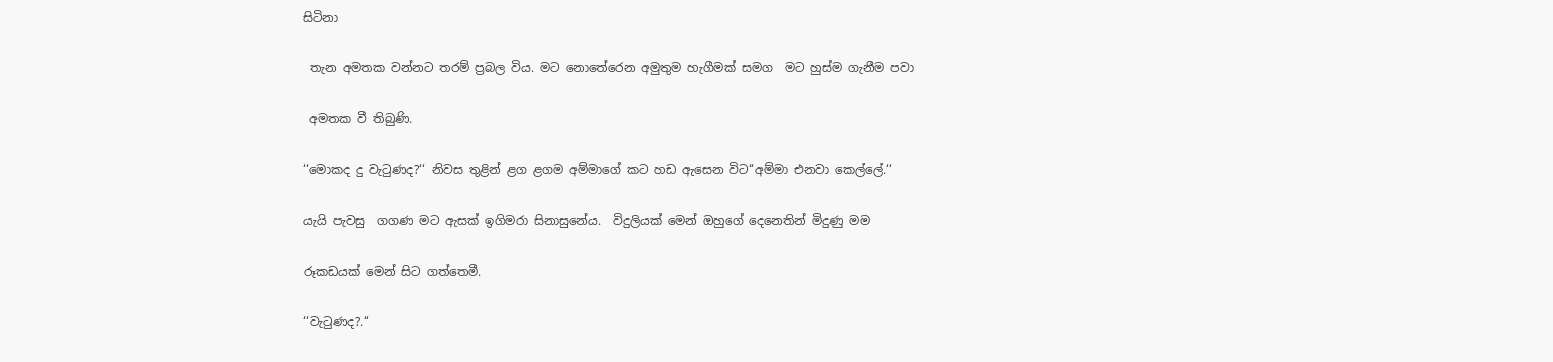සිටිනා

 තැන අමතක වන්නට තරම් ප්‍රබල විය. මට නොතේරෙන අමුතුම හැගීමක් සමග  මට හුස්ම ගැනීම පවා

 අමතක වී තිබුණි.

‘‘මොකද දු වැටුණද?‘‘ නිවස තුළින් ළග ළගම අම්මාගේ කට හඩ ඇසෙන විට‘‘අම්මා එනවා කෙල්ලේ.‘‘

යැයි පැවසු  ගගණ මට ඇසක් ඉගිමරා සිනාසුනේය.  විදුලියක් මෙන් ඔහුගේ දෙනෙතින් මිදුණු මම

රූකඩයක් මෙන් සිට ගත්තෙමී.

‘‘වැටුණද?.‘‘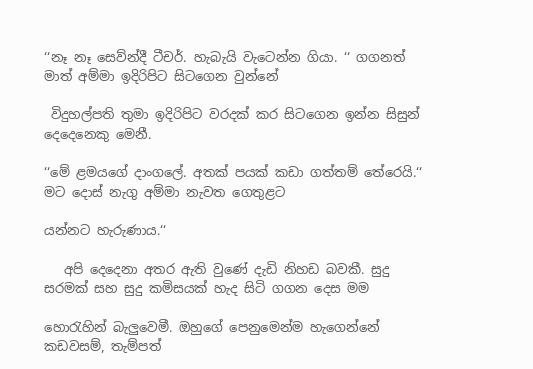‘‘නෑ නෑ සෙව්න්දී ටීචර්. හැබැයි වැටෙන්න ගියා. ‘‘ ගගනත් මාත් අම්මා ඉදිරිපිට සිටගෙන වුන්නේ

 විදුහල්පති තුමා ඉදිරිපිට වරදක් කර සිටගෙන ඉන්න සිසුන් දෙදෙනෙකු මෙනී.

‘‘මේ ළමයගේ දාංගලේ. අතක් පයක් කඩා ගත්තම් තේරෙයි.‘‘ මට දොස් නැගු අම්මා නැවත ගෙතුළට

යන්නට හැරුණාය.‘‘

   අපි දෙදෙනා අතර ඇති වුණේ දැඩි නිහඩ බවකී. සුදු සරමක් සහ සුදු කමිසයක් හැද සිටි ගගන දෙස මම

හොරැහින් බැලුවෙමී. ඔහුගේ පෙනුමෙන්ම හැගෙන්නේ කඩවසම්, තැම්පත්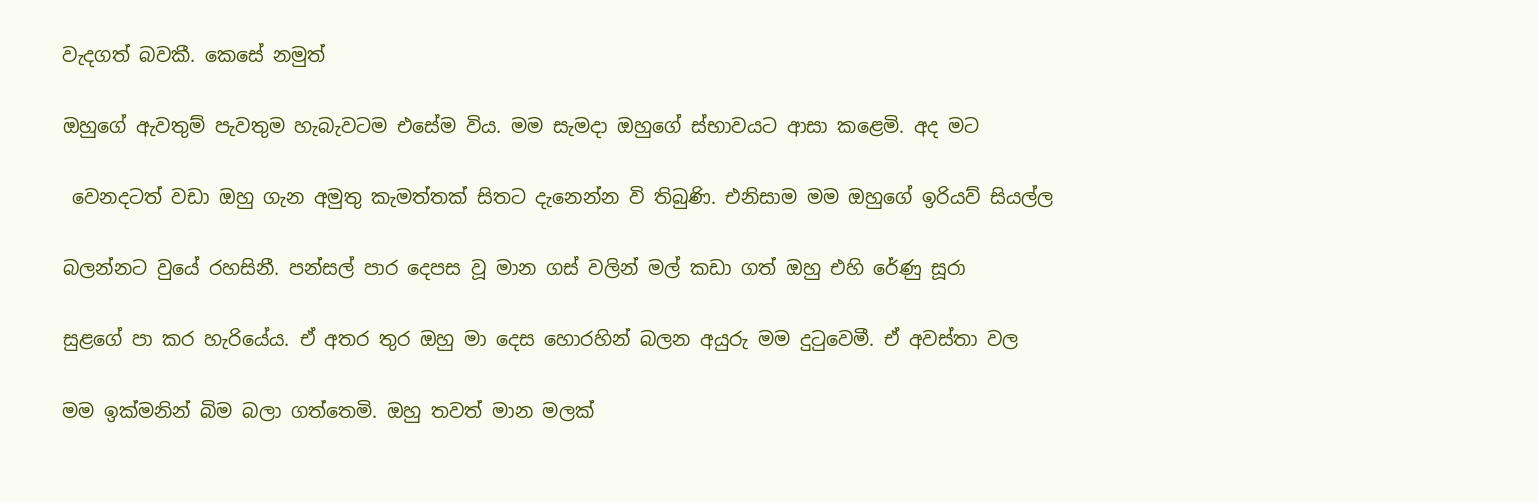වැදගත් බවකී. කෙසේ නමුත්

ඔහුගේ ඇවතුම් පැවතුම හැබැවටම එසේම විය. මම සැමදා ඔහුගේ ස්භාවයට ආසා කළෙමි. අද මට

 වෙනදටත් වඩා ඔහු ගැන අමුතු කැමත්තක් සිතට දැනෙන්න වි තිබුණි. එනිසාම මම ඔහුගේ ඉරියව් සියල්ල

බලන්නට වුයේ රහසිනී. පන්සල් පාර දෙපස වූ මාන ගස් වලින් මල් කඩා ගත් ඔහු එහි රේණු සූරා

සුළගේ පා කර හැරියේය. ඒ අතර තුර ඔහු මා දෙස හොරහින් බලන අයුරු මම දුටුවෙමී. ඒ අවස්තා වල

මම ඉක්මනින් බිම බලා ගත්තෙමි. ඔහු තවත් මාන මලක්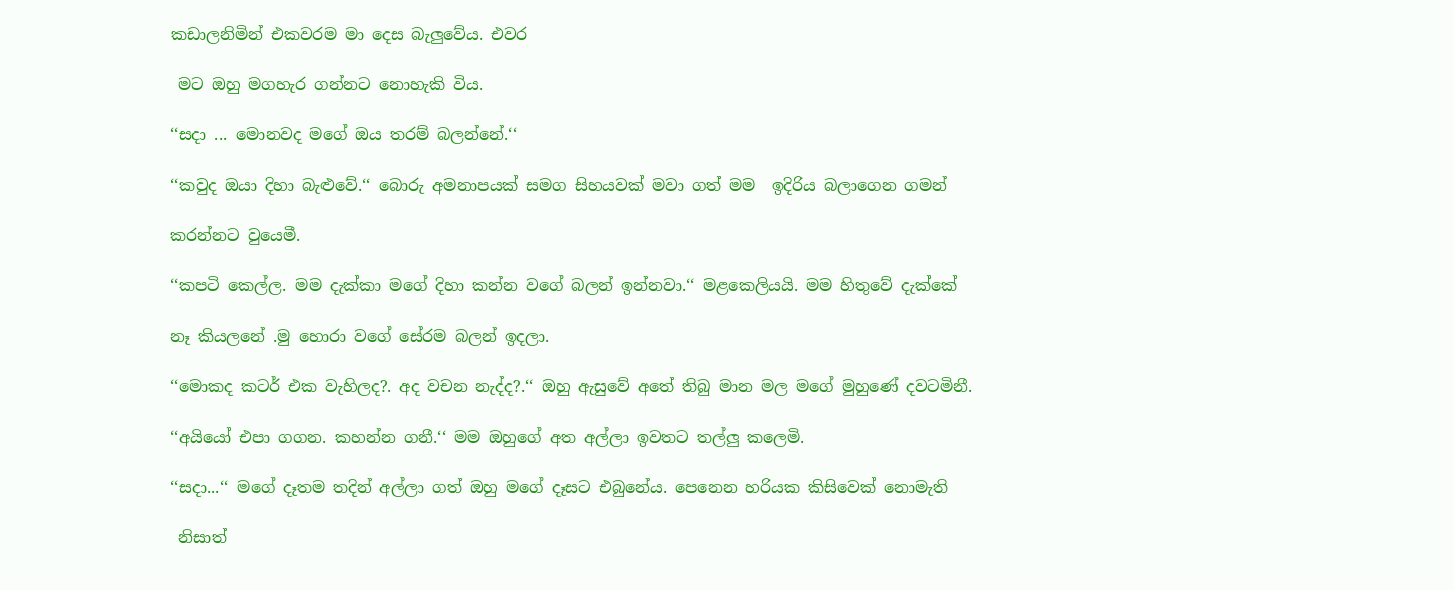කඩාලනිමින් එකවරම මා දෙස බැලුවේය. එවර

 මට ඔහු මගහැර ගන්නට නොහැකි විය.

‘‘සදා ... මොනවද මගේ ඔය තරම් බලන්නේ.‘‘

‘‘කවුද ඔයා දිහා බැළුවේ.‘‘ බොරු අමනාපයක් සමග සිහයවක් මවා ගත් මම  ඉදිරිය බලාගෙන ගමන්

කරන්නට වුයෙමී.

‘‘කපටි කෙල්ල. මම දැක්කා මගේ දිහා කන්න වගේ බලන් ඉන්නවා.‘‘ මළකෙලියයි. මම හිතුවේ දැක්කේ

නෑ කියලනේ .මු හොරා වගේ සේරම බලන් ඉදලා.

‘‘මොකද කටර් එක වැහිලද?. අද වචන නැද්ද?.‘‘ ඔහු ඇසුවේ අතේ තිබු මාන මල මගේ මුහුණේ දවටමිනී.

‘‘අයියෝ එපා ගගන. කහන්න ගනී.‘‘ මම ඔහුගේ අත අල්ලා ඉවතට තල්ලු කලෙමි.

‘‘සදා...‘‘ මගේ දෑතම තදින් අල්ලා ගත් ඔහු මගේ දෑසට එබුනේය. පෙනෙන හරියක කිසිවෙක් නොමැති

 නිසාත්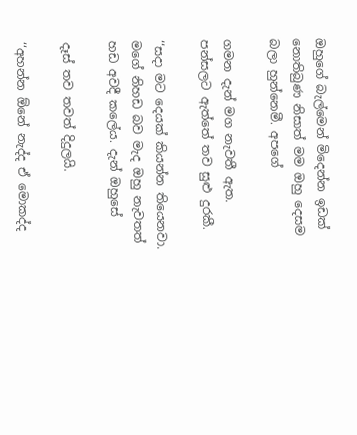ඔහුගේ බැල්මෙන් මිදෙන්න ඉඩක් නොතිබුණ නිසාත් මම ඔහු දෙසම බලා හුන්නෙමී. අපගේ

ගමන දැන් මග නැවතී ඇත. පන්සලට ඇත්තේ තව සුළු දුරකී.

‘‘සදා මට දෙයක් කියන්න තියෙනවා. මගේ නිහඩ බව මැද ඔහු නැවතත් හඩ අවදී කලේය. දැන් ඔහුසේ

දෑස් තව තවත් දිදුලයි.

‘‘අහන්න ඕනේ නැද්ද ඒ මොකද්ද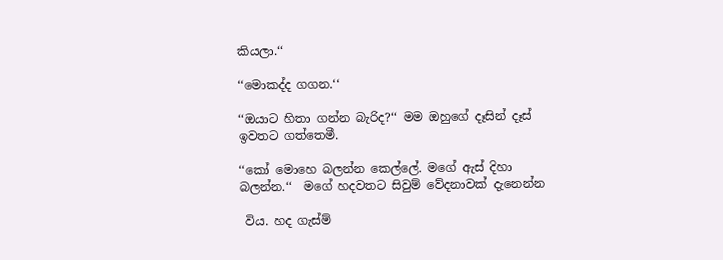කියලා.‘‘

‘‘මොකද්ද ගගන.‘‘

‘‘ඔයාට හිතා ගන්න බැරිද?‘‘ මම ඔහුගේ දෑසින් දෑස් ඉවතට ගත්තෙමී.

‘‘කෝ මොහෙ බලන්න කෙල්ලේ. මගේ ඇස් දිහා බලන්න.‘‘  මගේ හදවතට සිවුම් වේදනාවක් දැනෙන්න

 විය. හද ගැස්ම්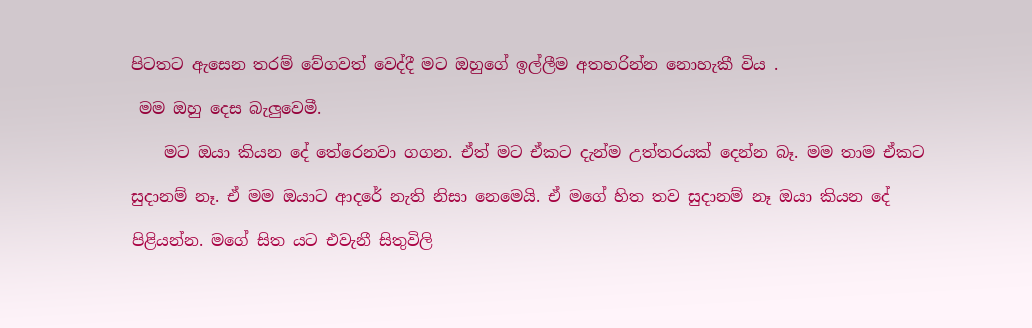පිටතට ඇසෙන තරම් වේගවත් වෙද්දී මට ඔහුගේ ඉල්ලීම අතහරින්න නොහැකී විය .

 මම ඔහු දෙස බැලුවෙමී.

    මට ඔයා කියන දේ තේරෙනවා ගගන. ඒත් මට ඒකට දැන්ම උත්තරයක් දෙන්න බෑ. මම තාම ඒකට

සුදානම් නෑ. ඒ මම ඔයාට ආදරේ නැති නිසා නෙමෙයි. ඒ මගේ හිත තව සුදානම් නෑ ඔයා කියන දේ

පිළියන්න. මගේ සිත යට එවැනී සිතුවිලි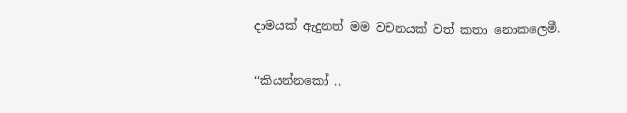දාමයක් ඇදුනත් මම වචනයක් වත් කතා නොකලෙමී.

‘‘කියන්නකෝ ..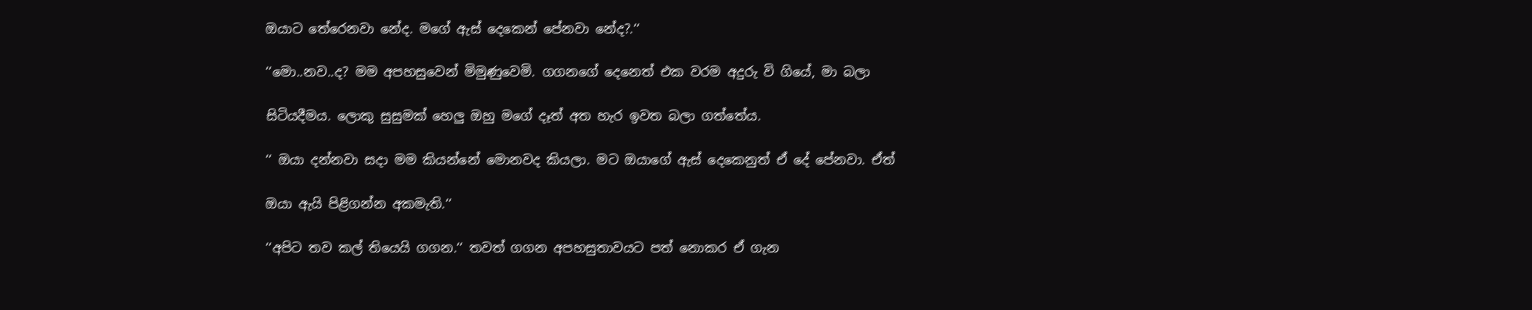ඔයාට තේරෙනවා නේද. මගේ ඇස් දෙකෙන් පේනවා නේද?.‘‘

‘‘මො..නව..ද? මම අපහසුවෙන් මිමුණුවෙමි. ගගනගේ දෙනෙත් එක වරම අදුරු වි ගියේ, මා බලා

සිටියදීමය. ලොකු සුසුමක් හෙලු ඔහු මගේ දෑත් අත හැර ඉවත බලා ගත්තේය.

‘‘ ඔයා දන්නවා සදා මම කියන්නේ මොනවද කියලා. මට ඔයාගේ ඇස් දෙකෙනුත් ඒ දේ පේනවා. ඒත්

ඔයා ඇයි පිළිගන්න අකමැති.‘‘

‘‘අපිට තව කල් තියෙයි ගගන.‘‘ තවත් ගගන අපහසුතාවයට පත් නොකර ඒ ගැන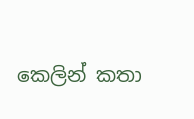කෙලින් කතා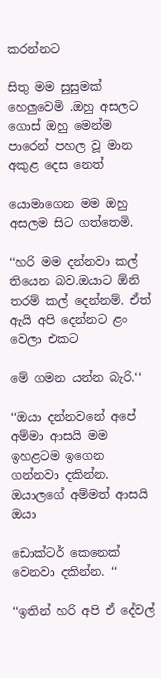කරන්නට

සිතු මම සුසුමක් හෙලුවෙමි .ඔහු අසලට ගොස් ඔහු මෙන්ම පාරෙන් පහල වූ මාන අකුළ දෙස නෙත්

යොමාගෙන මම ඔහු අසලම සිට ගත්තෙමි.

‘‘හරි මම දන්නවා කල් තියෙන බව.ඔයාට ඕනි තරම් කල් දෙන්නම්. ඒත් ඇයි අපි දෙන්නට ළං වෙලා එකට

මේ ගමන යන්න බැරි.‘‘

‘‘ඔයා දන්නවනේ අපේ අම්මා ආසයි මම ඉහළටම ඉගෙන ගන්නවා දකින්න. ඔයාලගේ අම්මත් ආසයි ඔයා

ඩොක්ටර් කෙනෙක් වෙනවා දකින්න. ‘‘

‘‘ඉතින් හරි අපි ඒ දේවල්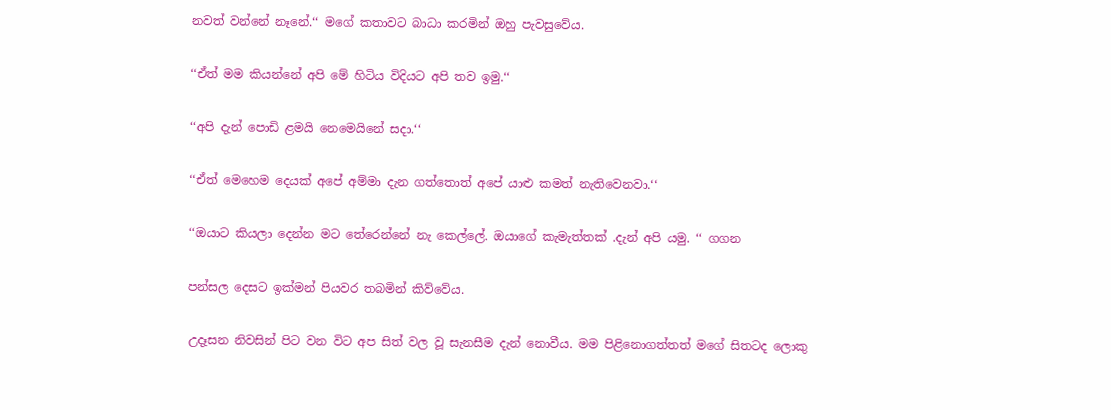නවත් වන්නේ නෑනේ.‘‘ මගේ කතාවට බාධා කරමින් ඔහු පැවසුවේය.

‘‘ඒත් මම කියන්නේ අපි මේ හිටිය විදියට අපි තව ඉමු.‘‘

‘‘අපි දැන් පොඩි ළමයි නෙමෙයිනේ සදා.‘‘

‘‘ඒත් මෙහෙම දෙයක් අපේ අම්මා දැන ගත්තොත් අපේ යාළු කමත් නැතිවෙනවා.‘‘

‘‘ඔයාට කියලා දෙන්න මට තේරෙන්නේ නැ කෙල්ලේ. ඔයාගේ කැමැත්තක් .දැන් අපි යමු. ‘‘ ගගන

පන්සල දෙසට ඉක්මන් පියවර තබමින් කිව්වේය.

උදෑසන නිවසින් පිට වන විට අප සිත් වල වූ සැනසීම දැන් නොවීය. මම පිළිනොගත්තත් මගේ සිතටද ලොකු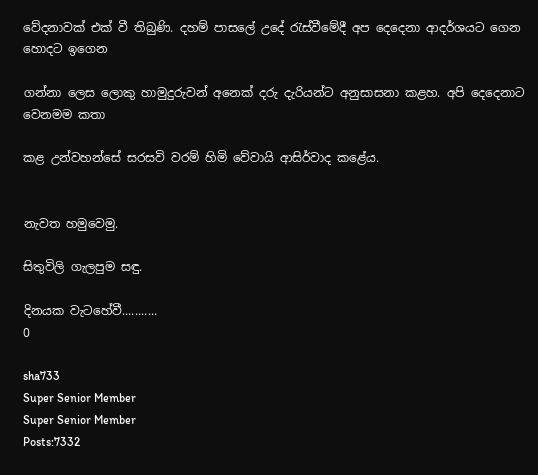වේදනාවක් එක් වී තිබුණි. දහම් පාසලේ උදේ රැස්වීමේදී අප දෙදෙනා ආදර්ශයට ගෙන හොදට ඉගෙන

ගන්නා ලෙස ලොකු හාමුදුරුවන් අනෙක් දරු දැරියන්ට අනුසාසනා කළහ. අපි දෙදෙනාට වෙනමම කතා

කළ උන්වහන්සේ සරසවි වරම් හිමි වේවායි ආසිර්වාද කළේය.


නැවත හමුවෙමු.

සිතුවිලි ගැලපුම සඳු.

දිනයක වැටහේවී...........
0

sha733
Super Senior Member
Super Senior Member
Posts:7332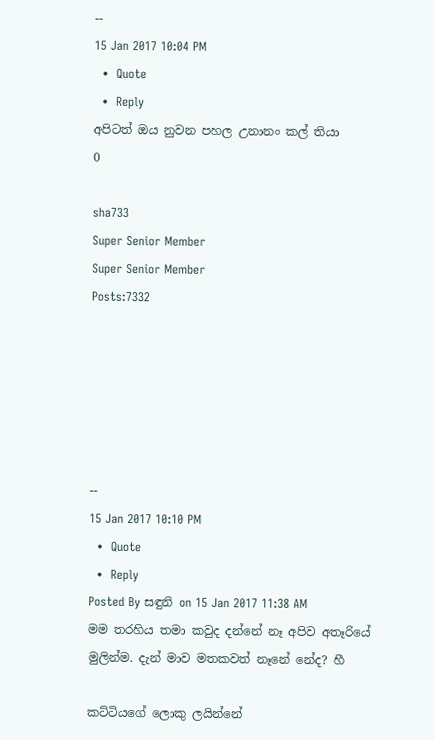--
15 Jan 2017 10:04 PM
  •  Quote
  •  Reply
අපිටත් ඔය නුවන පහල උනානං කල් තියා
0

sha733
Super Senior Member
Super Senior Member
Posts:7332






--
15 Jan 2017 10:10 PM
  •  Quote
  •  Reply
Posted By සඳුනි on 15 Jan 2017 11:38 AM
මම තරහිය තමා කවුද දන්නේ නෑ අපිව අතෑරියේ මුලින්ම. දැන් මාව මතකවත් නෑනේ නේද? හී

කට්ටියගේ ලොකු ලයින්නේ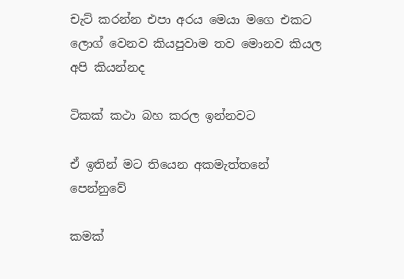චැට් කරන්න එපා අරය මෙයා මගෙ එකට ලොග් වෙනව කියපුවාම තව මොනව කියල අපි කියන්නද

ටිකක් කථා බහ කරල ඉන්නවට

ඒ ඉතින් මට තියෙන අකමැත්තනේ පෙන්නුවේ

කමක්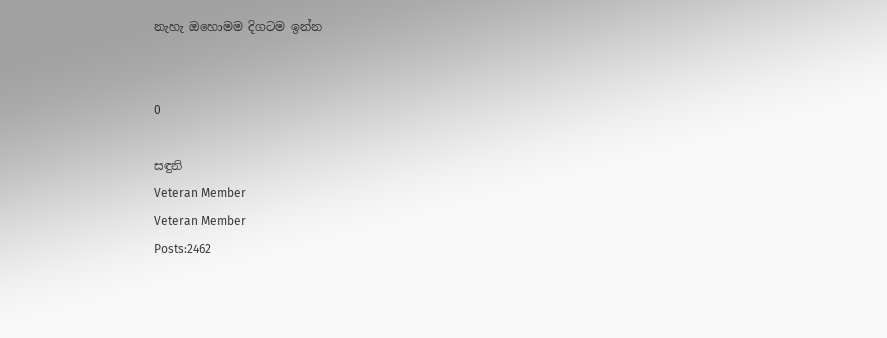නැහැ ඔහොමම දිගටම ඉන්න


0

සඳුනි
Veteran Member
Veteran Member
Posts:2462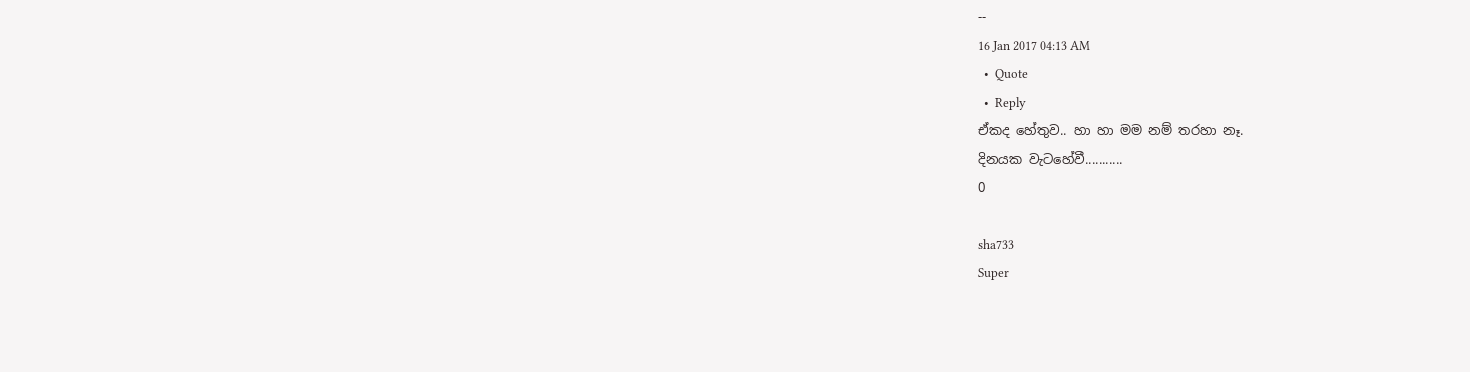--
16 Jan 2017 04:13 AM
  •  Quote
  •  Reply
ඒකද හේතුව.. හා හා මම නම් තරහා නෑ.
දිනයක වැටහේවී...........
0

sha733
Super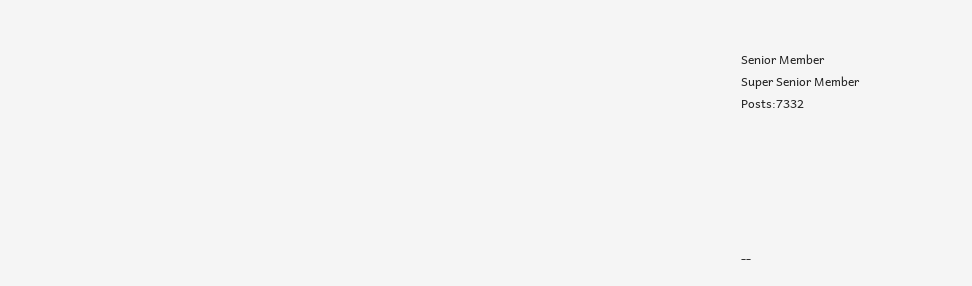Senior Member
Super Senior Member
Posts:7332






--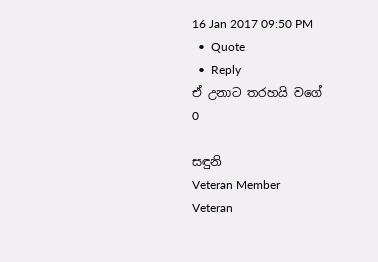16 Jan 2017 09:50 PM
  •  Quote
  •  Reply
ඒ උනාට තරහයි වගේ
0

සඳුනි
Veteran Member
Veteran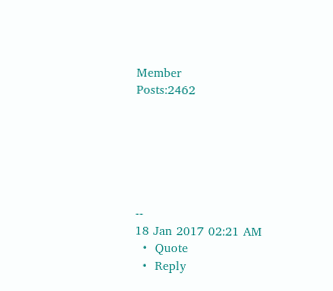Member
Posts:2462






--
18 Jan 2017 02:21 AM
  •  Quote
  •  Reply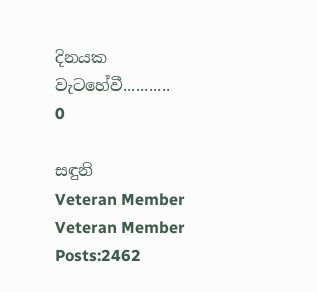දිනයක වැටහේවී...........
0

සඳුනි
Veteran Member
Veteran Member
Posts:2462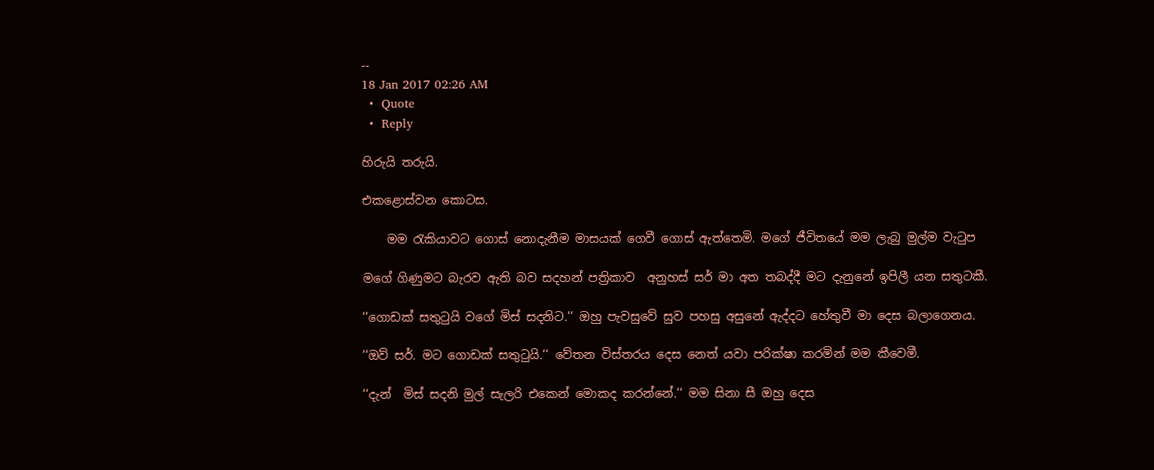--
18 Jan 2017 02:26 AM
  •  Quote
  •  Reply

හිරුයි තරුයි.

එකළොස්වන කොටස.

    මම රැකියාවට ගොස් නොදැනීම මාසයක් ගෙවී ගොස් ඇත්තෙමි. මගේ ජීවිතයේ මම ලැබු මුල්ම වැටුප

මගේ ගිණුමට බැරව ඇති බව සදහන් පත්‍රිකාව  අනුහස් සර් මා අත තබද්දී මට දැනුනේ ඉපිලී යන සතුටකී.

‘‘ගොඩක් සතුටුයි වගේ මිස් සදනිට.‘‘ ඔහු පැවසුවේ සුව පහසු අසුනේ ඇද්දට හේතුවී මා දෙස බලාගෙනය.

‘‘ඔව් සර්. මට ගොඩක් සතුටුයි.‘‘ වේතන විස්තරය දෙස නෙත් යවා පරික්ෂා කරමින් මම කීවෙමී.

‘‘දැන්  මිස් සදනි මුල් සැලරි එකෙන් මොකද කරන්නේ.‘‘ මම සිනා සී ඔහු දෙස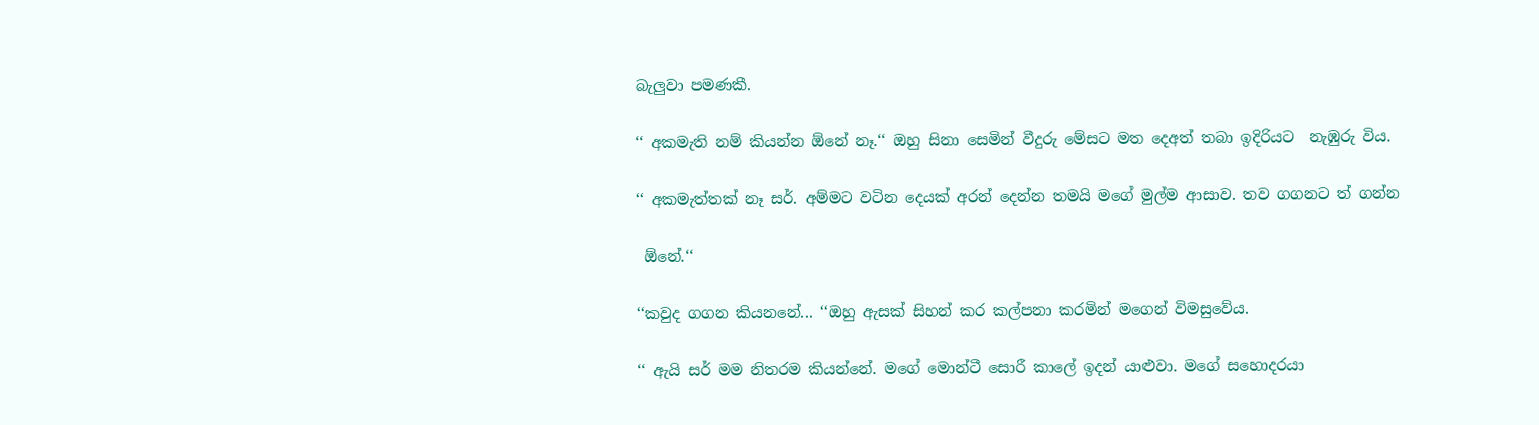බැලුවා පමණකී.

‘‘ අකමැති නම් කියන්න ඕනේ නෑ.‘‘ ඔහු සිනා සෙමින් වීදුරු මේසට මත දෙඅත් තබා ඉදිරියට  නැඹුරු විය.

‘‘ අකමැත්තක් නෑ සර්. අම්මට වටින දෙයක් අරන් දෙන්න තමයි මගේ මුල්ම ආසාව. තව ගගනට ත් ගන්න

 ඕනේ.‘‘

‘‘කවුද ගගන කියනනේ... ‘‘ඔහු ඇසක් සිහන් කර කල්පනා කරමින් මගෙන් විමසුවේය.

‘‘ ඇයි සර් මම නිතරම කියන්නේ. මගේ මොන්ටී සොරී කාලේ ඉදන් යාළුවා. මගේ සහොදරයා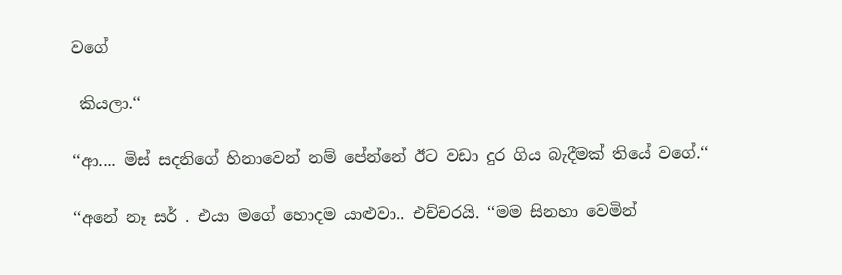වගේ

 කියලා.‘‘

‘‘ආ.... මිස් සදනිගේ හිනාවෙන් නම් පේන්නේ ඊට වඩා දුර ගිය බැදීමක් තියේ වගේ.‘‘

‘‘අනේ නෑ සර් . එයා මගේ හොදම යාළුවා.. එච්චරයි. ‘‘මම සිනහා වෙමින්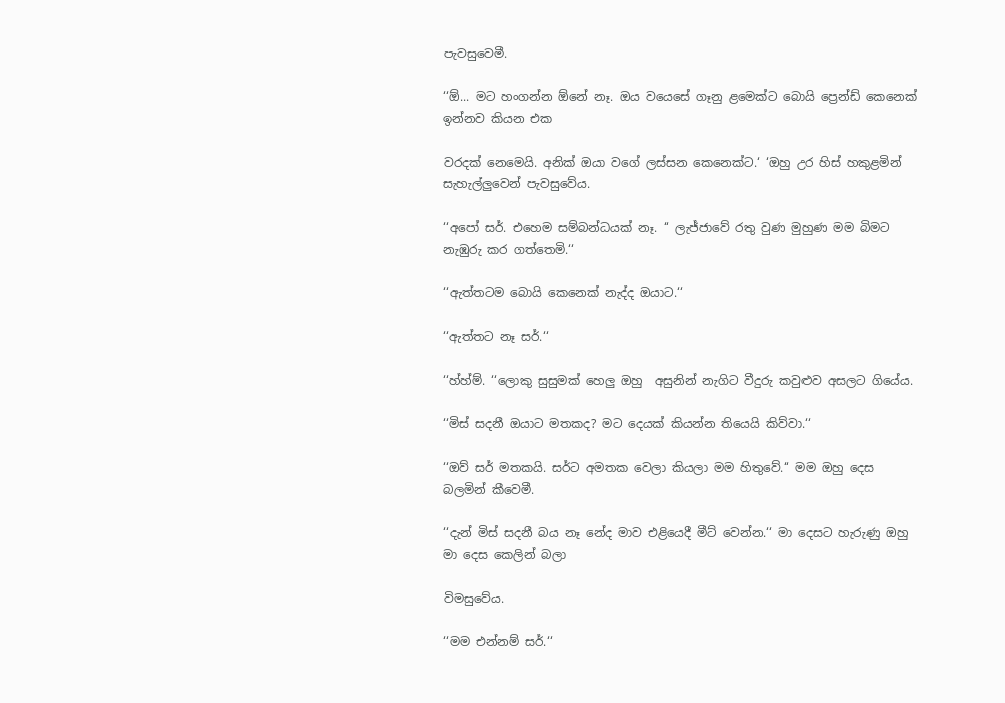පැවසුවෙමී.

‘‘ඕ... මට හංගන්න ඕනේ නෑ. ඔය වයෙසේ ගෑනු ළමෙක්ට බොයි ප්‍රෙන්ඩ් කෙනෙක් ඉන්නව කියන එක

වරදක් නෙමෙයි. අනික් ඔයා වගේ ලස්සන කෙනෙක්ට.‘ ‘ඔහු උර හිස් හකුළමින් සැහැල්ලුවෙන් පැවසුවේය.

‘‘අපෝ සර්. එහෙම සම්බන්ධයක් නෑ. ‘‘ ලැජ්ජාවේ රතු වුණ මුහුණ මම බිමට නැඹුරු කර ගත්තෙමි.‘‘

‘‘ඇත්තටම බොයි කෙනෙක් නැද්ද ඔයාට.‘‘

‘‘ඇත්තට නෑ සර්.‘‘

‘‘හ්හ්ම්. ‘‘ලොකු සුසුමක් හෙලු ඔහු  අසුනින් නැගිට වීදුරු කවුළුව අසලට ගියේය.

‘‘මිස් සදනී ඔයාට මතකද? මට දෙයක් කියන්න තියෙයි කිව්වා.‘‘

‘‘ඔව් සර් මතකයි. සර්ට අමතක වෙලා කියලා මම හිතුවේ.‘‘ මම ඔහු දෙස බලමින් කීවෙමී.

‘‘දැන් මිස් සදනී බය නෑ නේද මාව එළියෙදී මීට් වෙන්න.‘‘ මා දෙසට හැරුණු ඔහු මා දෙස කෙලින් බලා

විමසුවේය.

‘‘මම එන්නම් සර්.‘‘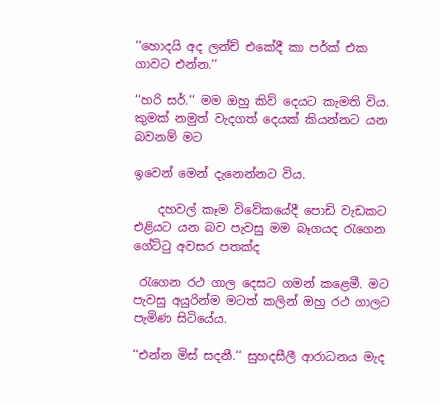‘‘හොදයි අද ලන්ච් එකේදී කා පර්ක් එක ගාවට එන්න.‘‘

‘‘හරි සර්.‘‘ මම ඔහු කිව් දෙයට කැමති විය. කුමක් නමුත් වැදගත් දෙයක් කියන්නට යන බවනම් මට

ඉවෙන් මෙන් දැනෙන්නට විය.

    දහවල් කෑම විවේකයේදී පොඩි වැඩකට එළියට යන බව පැවසු මම බෑගයද රැගෙන ගේට්ටු අවසර පතක්ද

 රැගෙන රථ ගාල දෙසට ගමන් කළෙමී. මට පැවසු අයුරින්ම මටත් කලින් ඔහු රථ ගාලට පැමිණ සිටියේය.

‘‘එන්න මිස් සදනී.‘‘ සුහදසීලී ආරාධනය මැද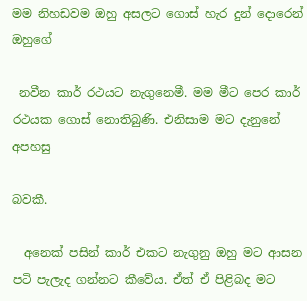මම නිහඩවම ඔහු අසලට ගොස් හැර දුන් දොරෙන් ඔහුගේ

 නවීන කාර් රථයට නැගුනෙමී. මම මීට පෙර කාර් රථයක ගොස් නොතිබුණි. එනිසාම මට දැනුනේ අපහසු

බවකී.

  අනෙක් පසින් කාර් එකට නැගුනු ඔහු මට ආසන පටි පැලැද ගන්නට කීවේය. ඒත් ඒ පිළිබද මට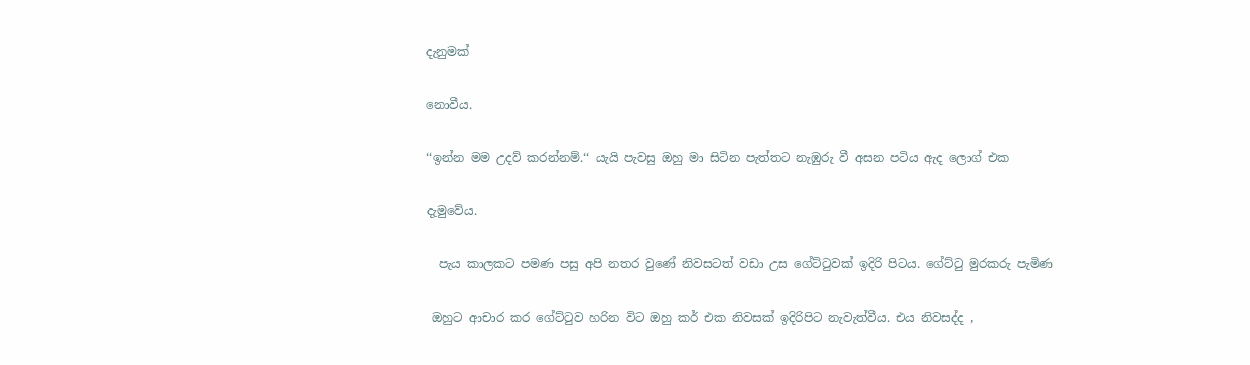දැනුමක්

නොවීය.

‘‘ඉන්න මම උදව් කරන්නම්.‘‘ යැයි පැවසු ඔහු මා සිටින පැත්තට නැඹුරු වී අසන පටිය ඇද ලොග් එක

දැමුවේය.

  පැය කාලකට පමණ පසු අපි නතර වුණේ නිවසටත් වඩා උස ගේට්ටුවක් ඉදිරි පිටය. ගේට්ටු මුරකරු පැමිණ

 ඔහුට ආචාර කර ගේට්ටුව හරින විට ඔහු කර් එක නිවසක් ඉදිරිපිට නැවැත්වීය. එය නිවසද්ද ,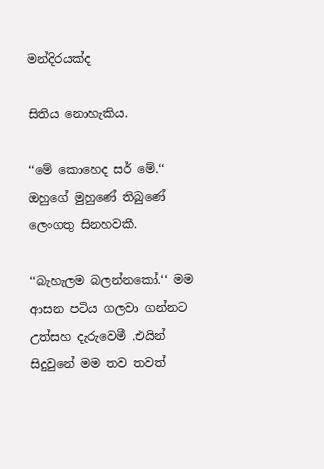මන්දිරයක්ද

සිතිය නොහැකිය.

‘‘මේ කොහෙද සර් මේ.‘‘ ඔහුගේ මුහුණේ තිබුණේ ලෙංගතු සිනහවකී.

‘‘බැහැලම බලන්නකෝ.‘‘ මම ආසන පටිය ගලවා ගන්නට උත්සහ දැරුවෙමී .එයින් සිදුවුනේ මම තව තවත්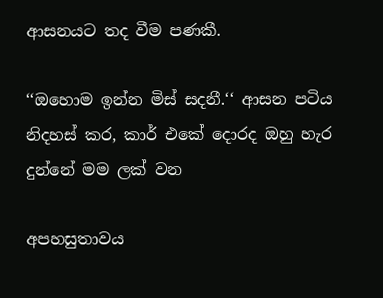ආසනයට තද වීම පණකී.

‘‘ඔහොම ඉන්න මිස් සදනී.‘‘ ආසන පටිය නිදහස් කර, කාර් එකේ දොරද ඔහු හැර දුන්නේ මම ලක් වන

අපහසුතාවය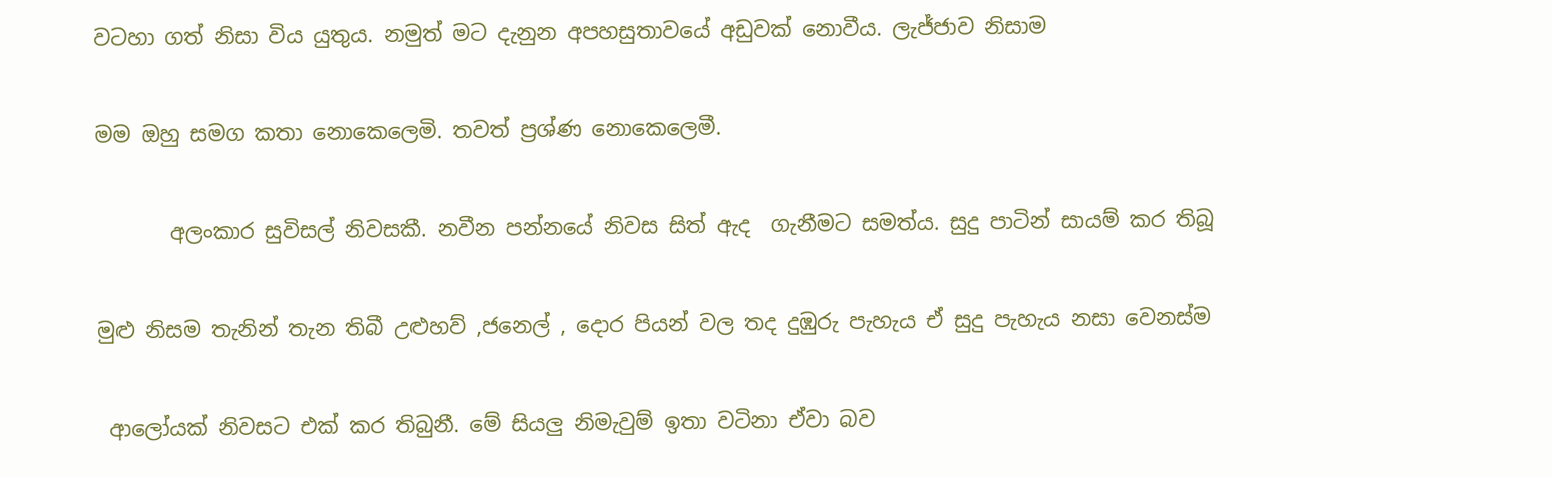වටහා ගත් නිසා විය යුතුය. නමුත් මට දැනුන අපහසුතාවයේ අඩුවක් නොවීය. ලැජ්ජාව නිසාම

මම ඔහු සමග කතා නොකෙලෙමි. තවත් ප්‍රශ්ණ නොකෙලෙමී.

       අලංකාර සුවිසල් නිවසකී. නවීන පන්නයේ නිවස සිත් ඇද  ගැනීමට සමත්ය. සුදු පාටින් සායම් කර තිබූ

මුළු නිසම තැනින් තැන තිබී උළුහව් ,ජනෙල් , දොර පියන් වල තද දුඹුරු පැහැය ඒ සුදු පැහැය නසා වෙනස්ම

 ආලෝයක් නිවසට එක් කර තිබුනී. මේ සියලු නිමැවුම් ඉතා වටිනා ඒවා බව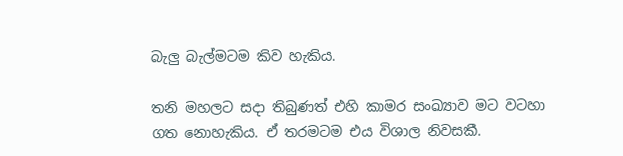බැලු බැල්මටම කිව හැකිය.

තනි මහලට සදා තිබුණත් එහි කාමර සංඛ්‍යාව මට වටහා ගත නොහැකිය. ඒ තරමටම එය විශාල නිවසකී.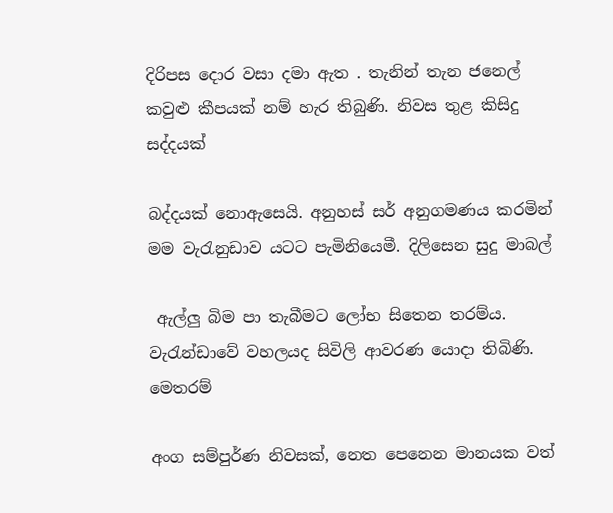දිරිපස දොර වසා දමා ඇත . තැනින් තැන ජනෙල් කවුළු කීපයක් නම් හැර තිබුණි. නිවස තුළ කිසිදු සද්දයක්

බද්දයක් නොඇසෙයි. අනුහස් සර් අනුගමණය කරමින් මම වැරැනුඩාව යටට පැමිනියෙමී. දිලිසෙන සුදු මාබල්

 ඇල්ලු බිම පා තැබීමට ලෝභ සිතෙන තරම්ය. වැරැන්ඩාවේ වහලයද සිවිලි ආවරණ යොදා තිබිණි. මෙතරම්

අංග සම්පුර්ණ නිවසක්, නෙත පෙනෙන මානයක වත්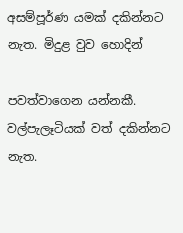අසම්පූර්ණ යමක් දකින්නට නැත. මිදුළ වුව හොදින්

පවත්වාගෙන යන්නකී. වල්පැලෑටියක් වත් දකින්නට නැත.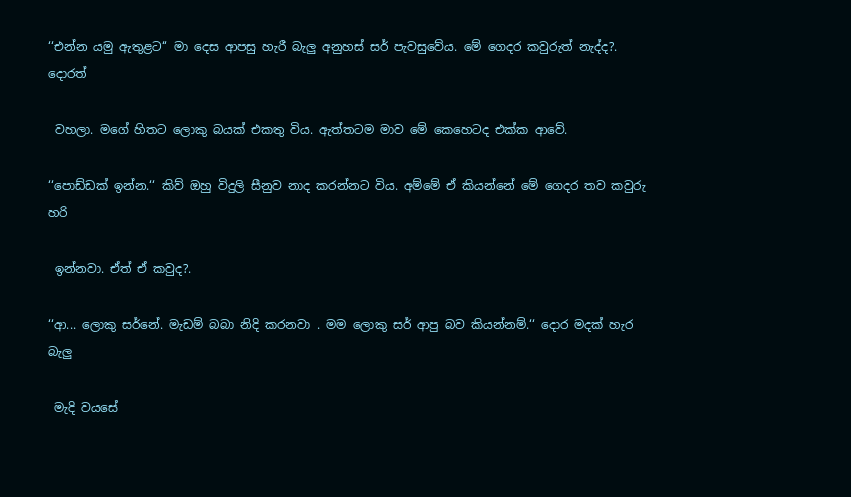‘‘එන්න යමු ඇතුළට‘‘ මා දෙස ආපසු හැරී බැලු අනුහස් සර් පැවසුවේය. මේ ගෙදර කවුරුත් නැද්ද?. දොරත්

 වහලා. මගේ හිතට ලොකු බයක් එකතු විය. ඇත්තටම මාව මේ කෙහෙටද එක්ක ආවේ.

‘‘පොඩ්ඩක් ඉන්න.‘‘ කිව් ඔහු විදුලි සීනුව නාද කරන්නට විය. අම්මේ ඒ කියන්නේ මේ ගෙදර තව කවුරු හරි

 ඉන්නවා. ඒත් ඒ කවුද?.

‘‘ආ... ලොකු සර්නේ. මැඩම් බබා නිදි කරනවා . මම ලොකු සර් ආපු බව කියන්නම්.‘‘ දොර මදක් හැර බැලු

 මැදි වයසේ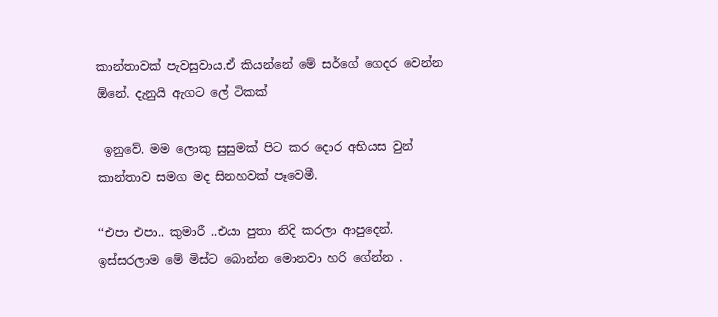කාන්තාවක් පැවසුවාය.ඒ කියන්නේ මේ සර්ගේ ගෙදර වෙන්න ඕනේ. දැනුයි ඇගට ලේ ටිකක්

 ඉනුවේ. මම ලොකු සුසුමක් පිට කර දොර අභියස වුන් කාන්තාව සමග මද සිනහවක් පෑවෙමී.

‘‘එපා එපා.. කුමාරී ..එයා පුතා නිදි කරලා ආපුදෙන්. ඉස්සරලාම මේ මිස්ට බොන්න මොනවා හරි ගේන්න .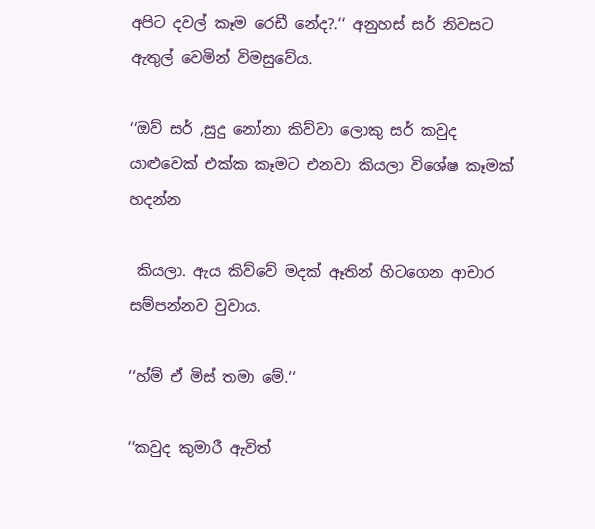අපිට දවල් කෑම රෙඩී නේද?.‘‘ අනුහස් සර් නිවසට ඇතුල් වෙමින් විමසුවේය.

‘‘ඔව් සර් ,සුදු නෝනා කිව්වා ලොකු සර් කවුද යාළුවෙක් එක්ක කෑමට එනවා කියලා විශේෂ කෑමක් හදන්න

 කියලා. ඇය කිව්වේ මදක් ඈතින් හිටගෙන ආචාර සම්පන්නව වුවාය.

‘‘හ්ම් ඒ මිස් තමා මේ.‘‘

‘‘කවුද කුමාරී ඇවිත්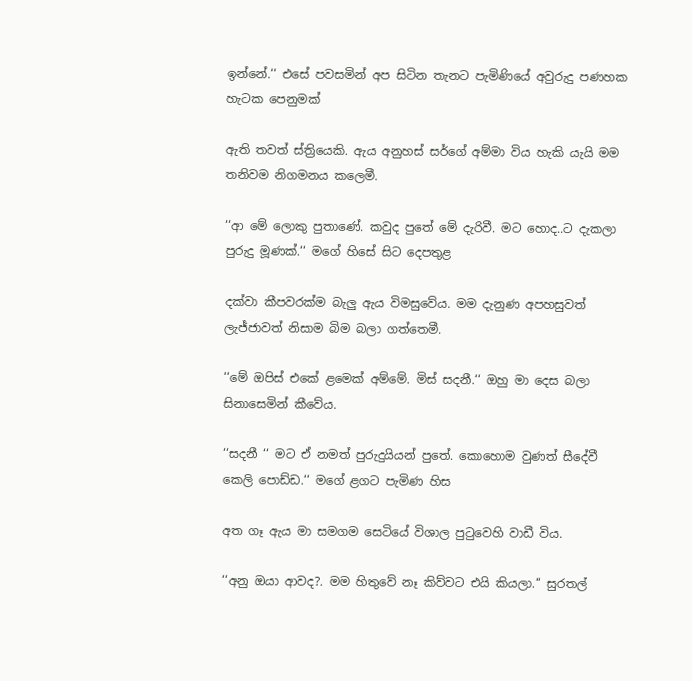ඉන්නේ.‘‘ එසේ පවසමින් අප සිටින තැනට පැමිණියේ අවුරුදු පණහක හැටක පෙනුමක්

ඇති තවත් ස්ත්‍රියෙකි. ඇය අනුහස් සර්ගේ අම්මා විය හැකි යැයි මම තනිවම නිගමනය කලෙමී.

‘‘ආ මේ ලොකු පුතාණේ. කවුද පුතේ මේ දැරිවී. මට හොද..ට දැකලා පුරුදු මූණක්.‘‘ මගේ හිසේ සිට දෙපතුළ

දක්වා කීපවරක්ම බැලු ඇය විමසුවේය. මම දැනුණ අපහසුවත් ලැජ්ජාවත් නිසාම බිම බලා ගත්තෙමී.

‘‘මේ ඔපිස් එකේ ළමෙක් අම්මේ. මිස් සදනී.‘‘ ඔහු මා දෙස බලා සිනාසෙමින් කීවේය.

‘‘සදනී ‘‘ මට ඒ නමත් පුරුදුයියන් පුතේ. කොහොම වුණත් සීදේවී කෙලි පොඩ්ඩ.‘‘ මගේ ළගට පැමිණ හිස

අත ගෑ ඇය මා සමගම සෙටියේ විශාල පුටුවෙහි වාඩී විය.

‘‘අනු ඔයා ආවද?. මම හිතුවේ නෑ කිව්වට එයි කියලා.‘‘ සුරතල්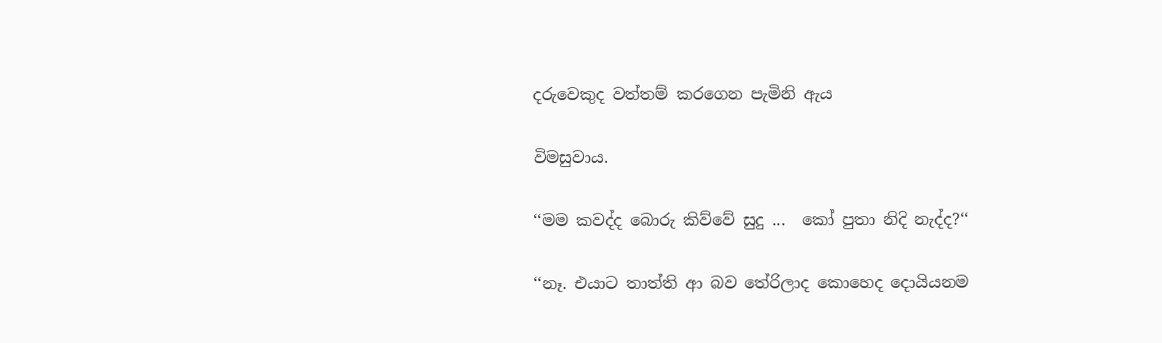දරුවෙකුද වත්තම් කරගෙන පැමිනි ඇය

විමසුවාය.

‘‘මම කවද්ද බොරු කිව්වේ සුදු ...  කෝ පුතා නිදි නැද්ද?‘‘

‘‘නෑ. එයාට තාත්ති ආ බව තේරිලාද කොහෙද දොයියනම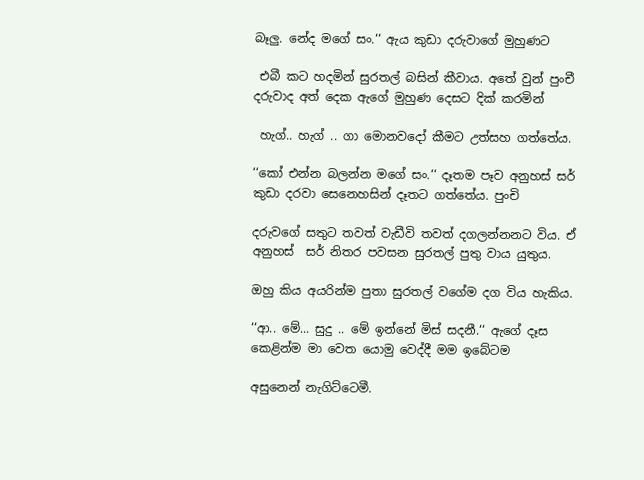බෑලු. නේද මගේ සං.‘‘ ඇය කුඩා දරුවාගේ මුහුණට

 එබී කට හදමින් සුරතල් බසින් කීවාය. අතේ වුන් පුංචී දරුවාද අත් දෙක ඇගේ මුහුණ දෙසට දික් කරමින්

 හැග්.. හැග් .. ගා මොනවදෝ කීමට උත්සහ ගත්තේය.

‘‘කෝ එන්න බලන්න මගේ සං.‘‘ දෑතම පෑව අනුහස් සර් කුඩා දරවා සෙනෙහසින් දෑතට ගත්තේය. පුංචි

දරුවගේ සතුට තවත් වැඩීවි තවත් දගලන්නනට විය. ඒ අනුහස්  සර් නිතර පවසන සුරතල් පුතු වාය යුතුය.

ඔහු කිය අයරින්ම පුතා සුරතල් වගේම දග විය හැකිය.

‘‘ආ.. මේ... සුදු .. මේ ඉන්නේ මිස් සදනී.‘‘ ඇගේ දෑස කෙළින්ම මා වෙත යොමු වෙද්දී මම ඉබේටම

අසුනෙන් නැගිට්ටෙමී.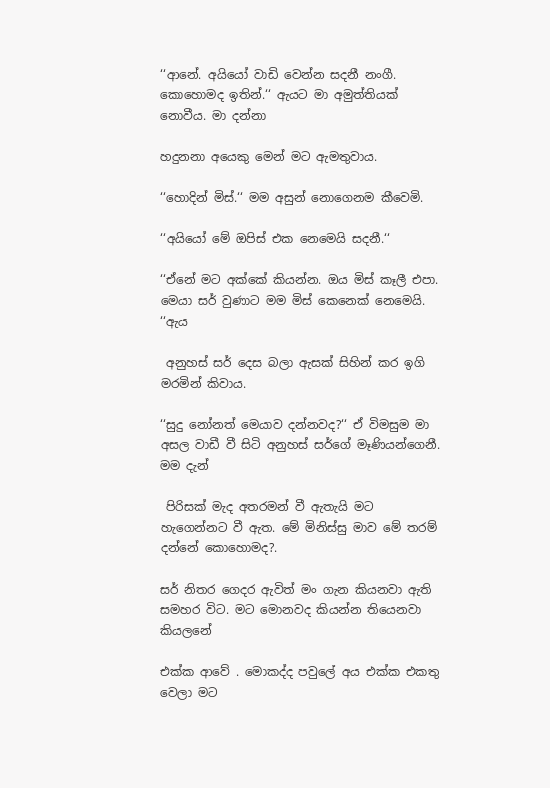‘‘ආනේ. අයියෝ වාඩි වෙන්න සදනී නංගී. කොහොමද ඉතින්.‘‘ ඇයට මා අමුත්තියක් නොවීය. මා දන්නා

හදුනනා අයෙකු මෙන් මට ඇමතුවාය.

‘‘හොදින් මිස්.‘‘ මම අසුන් නොගෙනම කීවෙමි.

‘‘අයියෝ මේ ඔපිස් එක නෙමෙයි සදනී.‘‘

‘‘ඒනේ මට අක්කේ කියන්න. ඔය මිස් කෑලී එපා. මෙයා සර් වුණාට මම මිස් කෙනෙක් නෙමෙයි. ‘‘ඇය

 අනුහස් සර් දෙස බලා ඇසක් සිහින් කර ඉගි මරමින් කිවාය.

‘‘සුදු නෝනත් මෙයාව දන්නවද?‘‘ ඒ විමසුම මා අසල වාඩී වී සිටි අනුහස් සර්ගේ මෑණියන්ගෙනී. මම දැන්

 පිරිසක් මැද අතරමන් වී ඇතැයි මට හැගෙන්නට වී ඇත. මේ මිනිස්සු මාව මේ තරම් දන්නේ කොහොමද?.

සර් නිතර ගෙදර ඇවිත් මං ගැන කියනවා ඇති සමහර විට. මට මොනවද කියන්න තියෙනවා කියලනේ

එක්ක ආවේ . මොකද්ද පවුලේ අය එක්ක එකතු වෙලා මට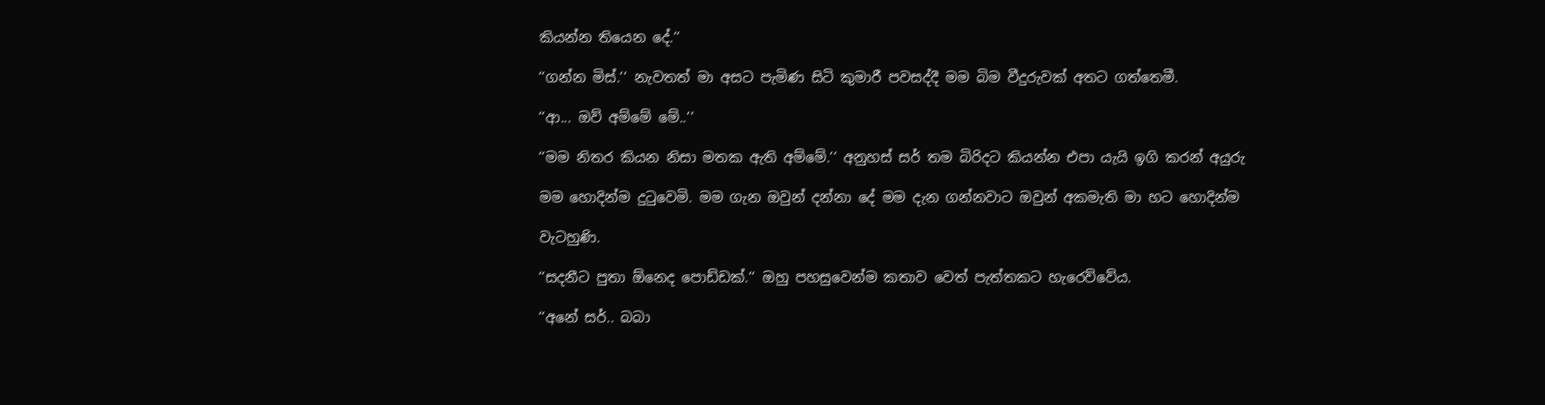කියන්න තියෙන දේ.‘‘

‘‘ගන්න මිස්.‘‘ නැවතත් මා අසට පැමිණ සිටි කුමාරී පවසද්දී මම බිම වීදුරුවක් අතට ගත්තෙමී.

‘‘ආ... ඔව් අම්මේ මේ..‘‘

‘‘මම නිතර කියන නිසා මතක ඇති අම්මේ.‘‘ අනුහස් සර් තම බිරිදට කියන්න එපා යැයි ඉගි කරන් අයුරු

මම හොදින්ම දුටුවෙමි. මම ගැන ඔවුන් දන්නා දේ මම දැන ගන්නවාට ඔවුන් අකමැති මා හට හොදින්ම

වැටහුණි.

‘‘සදනීට පුතා ඕනෙද පොඩ්ඩක්.‘‘ ඔහු පහසුවෙන්ම කතාව වෙත් පැත්තකට හැරෙව්වේය.

‘‘අනේ සර්.. බබා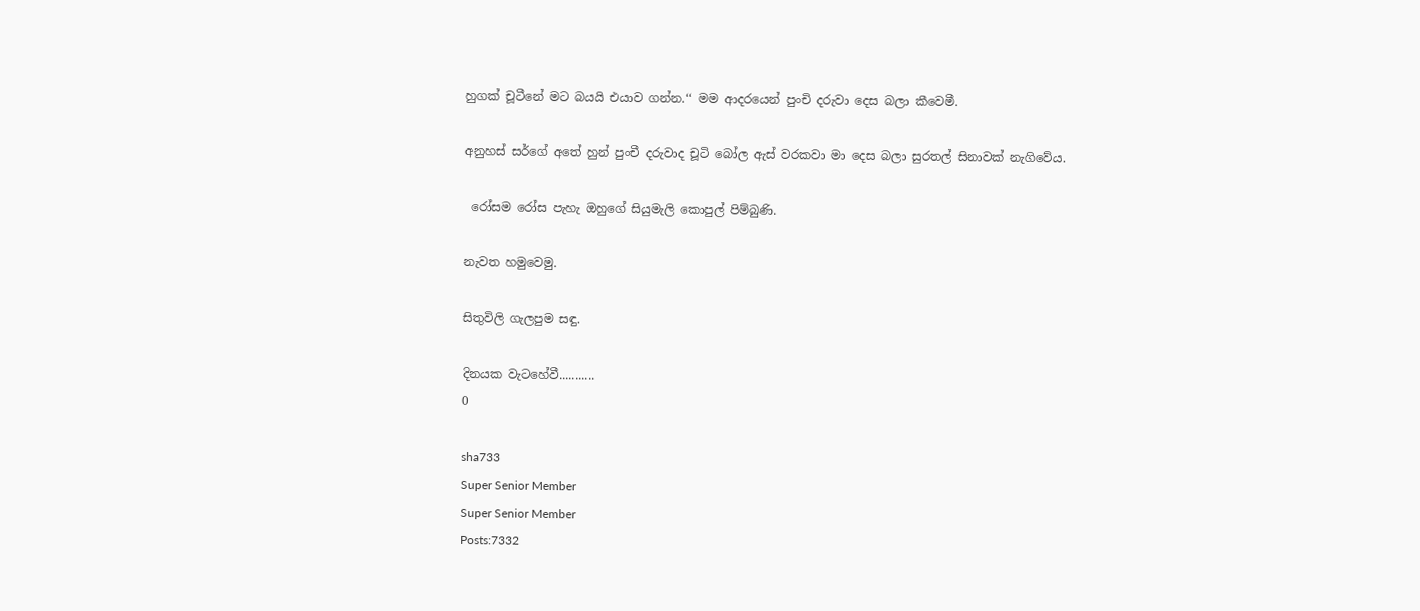හුගක් චූටීනේ මට බයයි එයාව ගන්න.‘‘ මම ආදරයෙන් පුංචි දරුවා දෙස බලා කීවෙමී.

අනුහස් සර්ගේ අතේ හුන් පුංචී දරුවාද චූටි බෝල ඇස් වරකවා මා දෙස බලා සුරතල් සිනාවක් නැගිවේය.

 රෝසම රෝස පැහැ ඔහුගේ සියුමැලි කොපුල් පිම්බුණි.

නැවත හමුවෙමු.

සිතුවිලි ගැලපුම සඳු.

දිනයක වැටහේවී...........
0

sha733
Super Senior Member
Super Senior Member
Posts:7332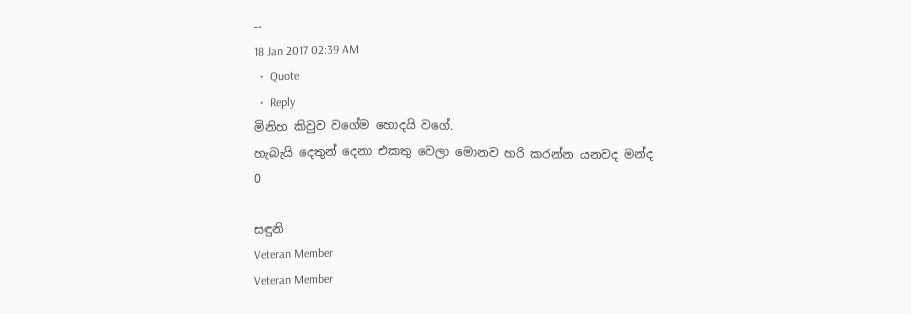--
18 Jan 2017 02:39 AM
  •  Quote
  •  Reply
මිනිහ කිවුව වගේම හොදයි වගේ.
හැබැයි දෙතුන් දෙනා එකතු වෙලා මොනව හරි කරන්න යනවද මන්ද
0

සඳුනි
Veteran Member
Veteran Member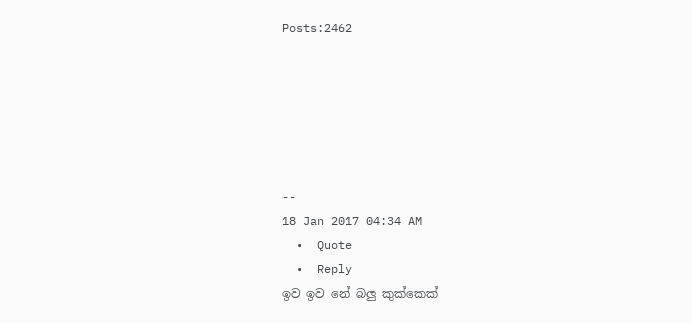Posts:2462






--
18 Jan 2017 04:34 AM
  •  Quote
  •  Reply
ඉව ඉව නේ බලු කුක්කෙක්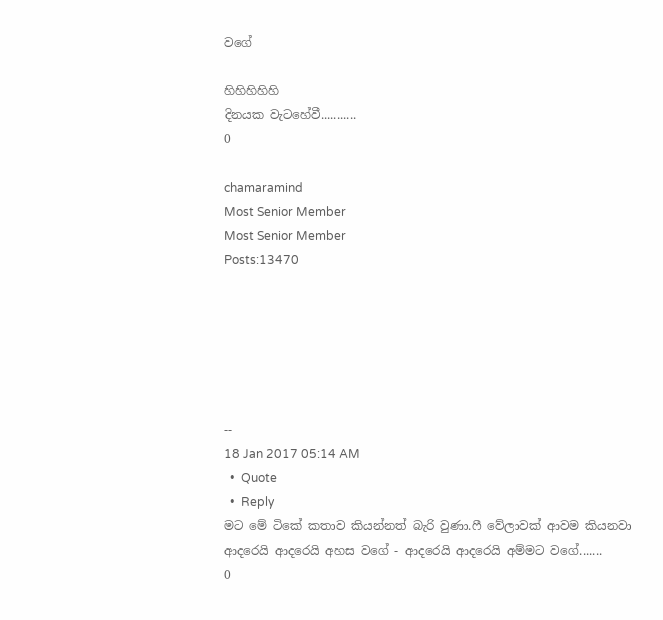වගේ

හිහිහිහිහි
දිනයක වැටහේවී...........
0

chamaramind
Most Senior Member
Most Senior Member
Posts:13470






--
18 Jan 2017 05:14 AM
  •  Quote
  •  Reply
මට මේ ටිකේ කතාව කියන්නත් බැරි වුණා.ෆී වේලාවක් ආවම කියනවා
ආදරෙයි ආදරෙයි අහස වගේ - ආදරෙයි ආදරෙයි අම්මට වගේ.......
0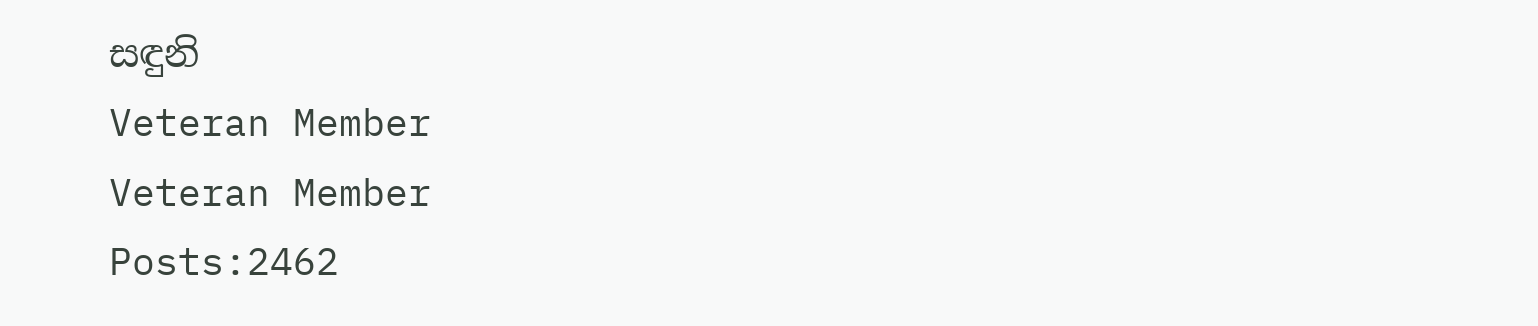සඳුනි
Veteran Member
Veteran Member
Posts:2462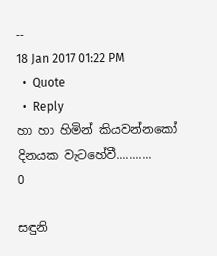--
18 Jan 2017 01:22 PM
  •  Quote
  •  Reply
හා හා හිමින් කියවන්නකෝ
දිනයක වැටහේවී...........
0

සඳුනි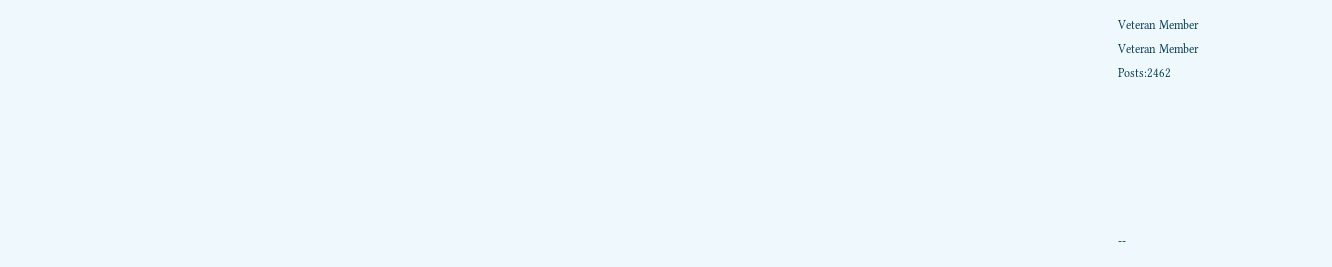Veteran Member
Veteran Member
Posts:2462






--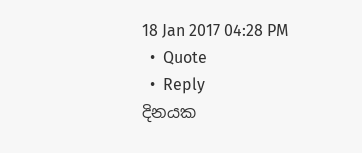18 Jan 2017 04:28 PM
  •  Quote
  •  Reply
දිනයක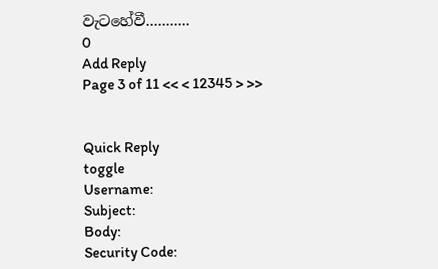වැටහේවී...........
0
Add Reply
Page 3 of 11 << < 12345 > >>


Quick Reply
toggle
Username:
Subject:
Body:
Security Code: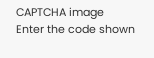CAPTCHA image
Enter the code shown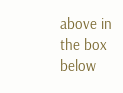above in the box below